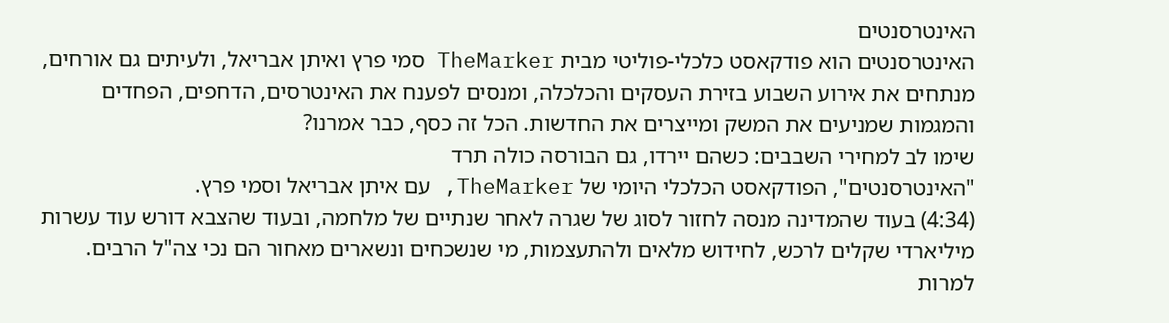האינטרסנטים
האינטרסנטים הוא פודקאסט כלכלי-פוליטי מבית TheMarker סמי פרץ ואיתן אבריאל, ולעיתים גם אורחים, מנתחים את אירוע השבוע בזירת העסקים והכלכלה, ומנסים לפענח את האינטרסים, הדחפים, הפחדים והמגמות שמניעים את המשק ומייצרים את החדשות. הכל זה כסף, כבר אמרנו?
שימו לב למחירי השבבים: כשהם יירדו, גם הבורסה כולה תרד
"האינטרסנטים", הפודקאסט הכלכלי היומי של TheMarker, עם איתן אבריאל וסמי פרץ.
(4:34) בעוד שהמדינה מנסה לחזור לסוג של שגרה לאחר שנתיים של מלחמה, ובעוד שהצבא דורש עוד עשרות מיליארדי שקלים לרכש, לחידוש מלאים ולהתעצמות, מי שנשכחים ונשארים מאחור הם נכי צה"ל הרבים. למרות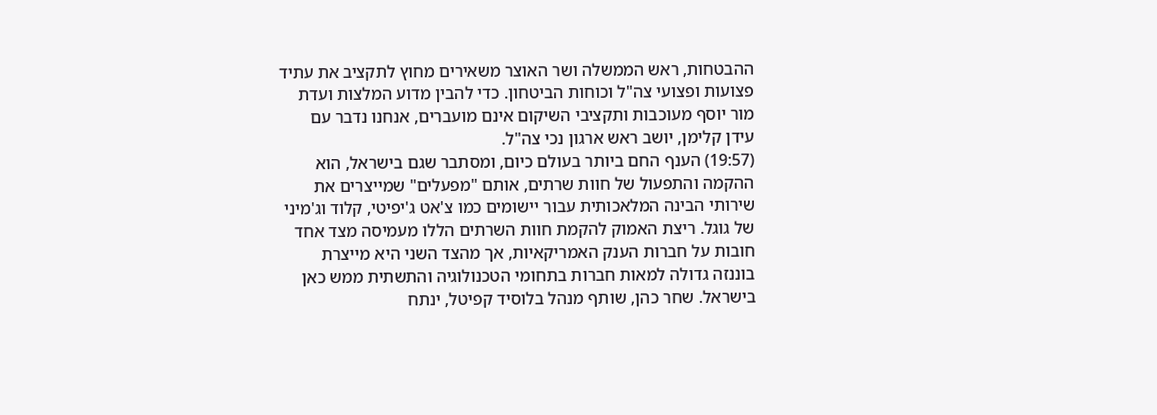ההבטחות, ראש הממשלה ושר האוצר משאירים מחוץ לתקציב את עתיד פצועות ופצועי צה"ל וכוחות הביטחון. כדי להבין מדוע המלצות ועדת מור יוסף מעוכבות ותקציבי השיקום אינם מועברים, אנחנו נדבר עם עידן קלימן, יושב ראש ארגון נכי צה"ל.
(19:57) הענף החם ביותר בעולם כיום, ומסתבר שגם בישראל, הוא ההקמה והתפעול של חוות שרתים, אותם "מפעלים" שמייצרים את שירותי הבינה המלאכותית עבור יישומים כמו צ'אט ג'יפיטי, קלוד וג'מיני של גוגל. ריצת האמוק להקמת חוות השרתים הללו מעמיסה מצד אחד חובות על חברות הענק האמריקאיות, אך מהצד השני היא מייצרת בוננזה גדולה למאות חברות בתחומי הטכנולוגיה והתשתית ממש כאן בישראל. שחר כהן, שותף מנהל בלוסיד קפיטל, ינתח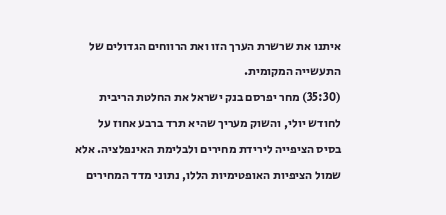איתנו את שרשרת הערך הזו ואת הרווחים הגדולים של התעשייה המקומית.
(35:30) מחר יפרסם בנק ישראל את החלטת הריבית לחודש יולי, והשוק מעריך שהיא תרד ברבע אחוז על בסיס הציפייה לירידת מחירים ולבלימת האינפלציה. אלא שמול הציפיות האופטימיות הללו, נתוני מדד המחירים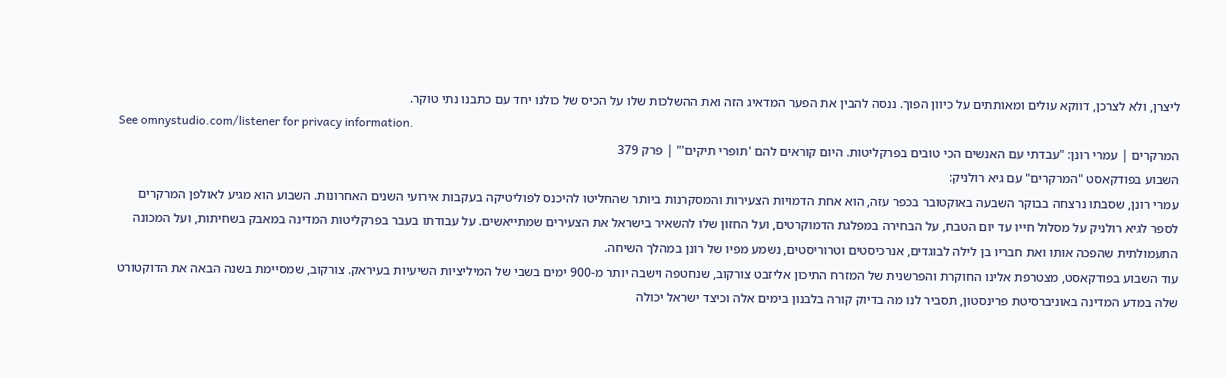ליצרן, ולא לצרכן, דווקא עולים ומאותתים על כיוון הפוך. ננסה להבין את הפער המדאיג הזה ואת ההשלכות שלו על הכיס של כולנו יחד עם כתבנו נתי טוקר.
See omnystudio.com/listener for privacy information.
המרקרים | עמרי רונן: "עבדתי עם האנשים הכי טובים בפרקליטות. היום קוראים להם 'תופרי תיקים'" | פרק 379
השבוע בפודקאסט "המרקרים" עם גיא רולניק:
עמרי רונן, שסבתו נרצחה בבוקר השבעה באוקטובר בכפר עזה, הוא אחת הדמויות הצעירות והמסקרנות ביותר שהחליטו להיכנס לפוליטיקה בעקבות אירועי השנים האחרונות. השבוע הוא מגיע לאולפן המרקרים לספר לגיא רולניק על מסלול חייו עד יום הטבח, על הבחירה במפלגת הדמוקרטים, ועל החזון שלו להשאיר בישראל את הצעירים שמתייאשים. על עבודתו בעבר בפרקליטות המדינה במאבק בשחיתות, ועל המכונה התעמולתית שהפכה אותו ואת חבריו בן לילה לבוגדים, אנרכיסטים וטרוריסטים, נשמע מפיו של רונן במהלך השיחה.
עוד השבוע בפודקאסט, מצטרפת אלינו החוקרת והפרשנית של המזרח התיכון אליזבט צורקוב, שנחטפה וישבה יותר מ-900 ימים בשבי של המיליציות השיעיות בעיראק. צורקוב, שמסיימת בשנה הבאה את הדוקטורט שלה במדע המדינה באוניברסיטת פרינסטון, תסביר לנו מה בדיוק קורה בלבנון בימים אלה וכיצד ישראל יכולה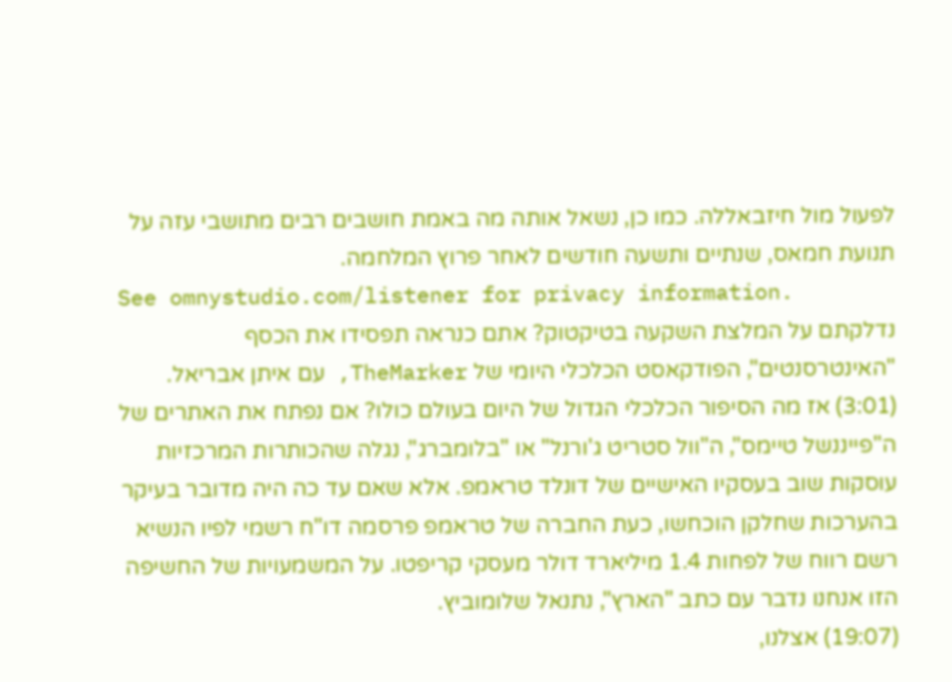לפעול מול חיזבאללה. כמו כן, נשאל אותה מה באמת חושבים רבים מתושבי עזה על תנועת חמאס, שנתיים ותשעה חודשים לאחר פרוץ המלחמה.
See omnystudio.com/listener for privacy information.
נדלקתם על המלצת השקעה בטיקטוק? אתם כנראה תפסידו את הכסף
"האינטרסנטים", הפודקאסט הכלכלי היומי של TheMarker, עם איתן אבריאל.
(3:01) אז מה הסיפור הכלכלי הגדול של היום בעולם כולו? אם נפתח את האתרים של ה"פייננשל טיימס", ה"וול סטריט ג'ורנל" או "בלומברג", נגלה שהכותרות המרכזיות עוסקות שוב בעסקיו האישיים של דונלד טראמפ. אלא שאם עד כה היה מדובר בעיקר בהערכות שחלקן הוכחשו, כעת החברה של טראמפ פרסמה דו"ח רשמי לפיו הנשיא רשם רווח של לפחות 1.4 מיליארד דולר מעסקי קריפטו. על המשמעויות של החשיפה הזו אנחנו נדבר עם כתב "הארץ", נתנאל שלומוביץ.
(19:07) אצלנו,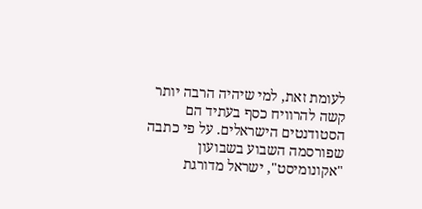לעומת זאת, למי שיהיה הרבה יותר קשה להרוויח כסף בעתיד הם הסטודנטים הישראלים. על פי כתבה שפורסמה השבוע בשבועון "אקונומיסט", ישראל מדורגת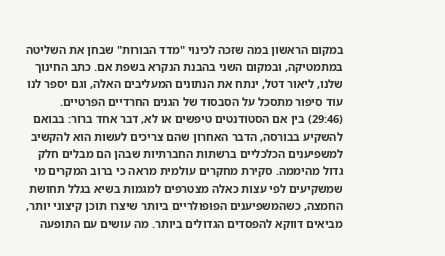במקום הראשון במה שזכה לכינוי "מדד הבורות" שבחן את השליטה במתמטיקה, ובמקום השני בהבנת הנקרא בשפת אם. כתב החינוך שלנו, ליאור דטל, ינתח את הנתונים המעליבים האלה, וגם יספר לנו עוד סיפור מתסכל על הסבסוד של הגנים החרדיים הפרטיים.
(29:46) בין אם הסטודנטים טיפשים או לא, דבר אחד ברור: בבואם להשקיע בבורסה, הדבר האחרון שהם צריכים לעשות הוא להקשיב למשפיענים הכלכליים ברשתות החברתיות שבהן הם מבלים חלק גדול מהיממה. סקירת מחקרים עולמית מראה כי ברוב המקרים מי שמשקיעים לפי עצות כאלה מצטרפים למגמות בשיא בגלל תחושת החמצה, כשהמשפיענים הפופולריים ביותר שיצרו תוכן קיצוני יותר, מביאים דווקא להפסדים הגדולים ביותר. מה עושים עם התופעה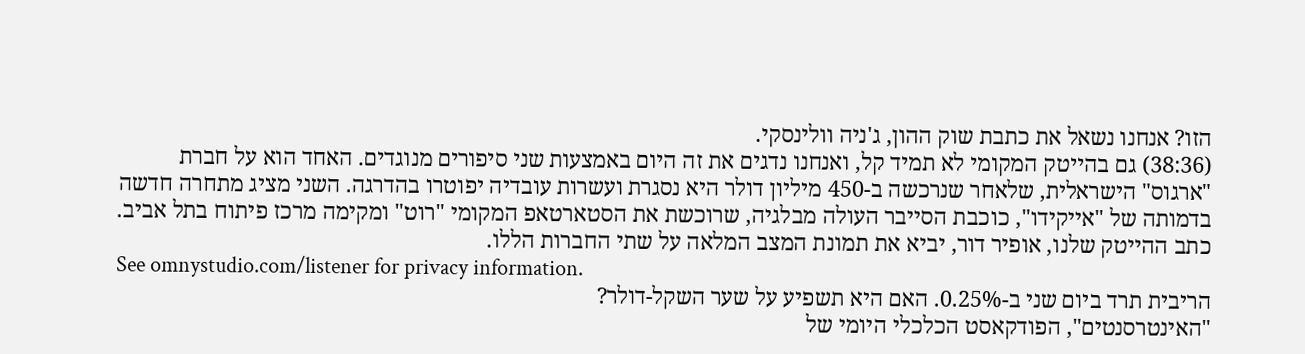הזו? אנחנו נשאל את כתבת שוק ההון, ג'ניה וולינסקי.
(38:36) גם בהייטק המקומי לא תמיד קל, ואנחנו נדגים את זה היום באמצעות שני סיפורים מנוגדים. האחד הוא על חברת "ארגוס" הישראלית, שלאחר שנרכשה ב-450 מיליון דולר היא נסגרת ועשרות עובדיה יפוטרו בהדרגה. השני מציג מתחרה חדשה בדמותה של "אייקידו", כוכבת הסייבר העולה מבלגיה, שרוכשת את הסטארטאפ המקומי "רוט" ומקימה מרכז פיתוח בתל אביב. כתב ההייטק שלנו, אופיר דור, יביא את תמונת המצב המלאה על שתי החברות הללו.
See omnystudio.com/listener for privacy information.
הריבית תרד ביום שני ב-0.25%. האם היא תשפיע על שער השקל-דולר?
"האינטרסנטים", הפודקאסט הכלכלי היומי של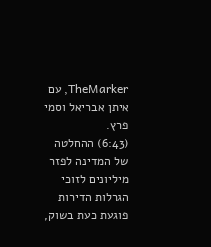TheMarker, עם איתן אבריאל וסמי פרץ.
(6:43) ההחלטה של המדינה לפזר מיליונים לזוכי הגרלות הדירות פוגעת כעת בשוק,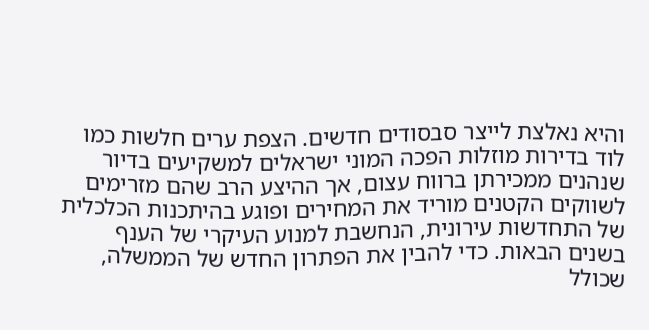והיא נאלצת לייצר סבסודים חדשים. הצפת ערים חלשות כמו לוד בדירות מוזלות הפכה המוני ישראלים למשקיעים בדיור שנהנים ממכירתן ברווח עצום, אך ההיצע הרב שהם מזרימים לשווקים הקטנים מוריד את המחירים ופוגע בהיתכנות הכלכלית של התחדשות עירונית, הנחשבת למנוע העיקרי של הענף בשנים הבאות. כדי להבין את הפתרון החדש של הממשלה, שכולל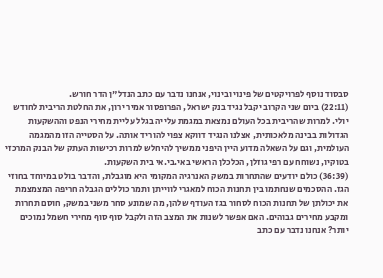סבסוד נוסף לפרויקטים של פינוי ובינוי, אנחנו נדבר עם כתב הנדל"ן הדר חורש.
(22:11) ביום שני הקרוב יקבל נגיד בנק ישראל, הפרופסור אמיר ירון, את החלטת הריבית לחודש יולי. למרות שהריבית בכל העולם נמצאת במגמת עלייה בגלל עליית מחירי הנפט וההשקעות הגדולות בבינה מלאכותית, אצלנו הנגיד דווקא צפוי להוריד אותה. על הסטייה הזו מהמגמה העולמית, וגם על השאלה מדוע היין היפני ממשיך להיחלש למרות רכישות העתק של הבנק המרכזי בטוקיו, נשוחח עם רפי גוזלן, הכלכלן הראשי באי.בי.אי בית השקעות.
(36:39) כולם יודעים שהתחרות במשק האנרגיה המקומי היא מוגבלת, והדבר בולט במיוחד בחוזי הגז. ההסכמים שנחתמו בין תחנות הכוח למאגרי לווייתן ותמר כוללים הגבלה חריפה המצמצמת את יכולתן של תחנות הכוח לסחור בגז העודף שלהן, מה שמונע סחר משני במשק, חוסם תחרות ומקבע מחירים גבוהים. האם אפשר לשנות את המצב הזה ולקבל סוף סוף מחירי חשמל נמוכים יותר? אנחנו נדבר עם כתב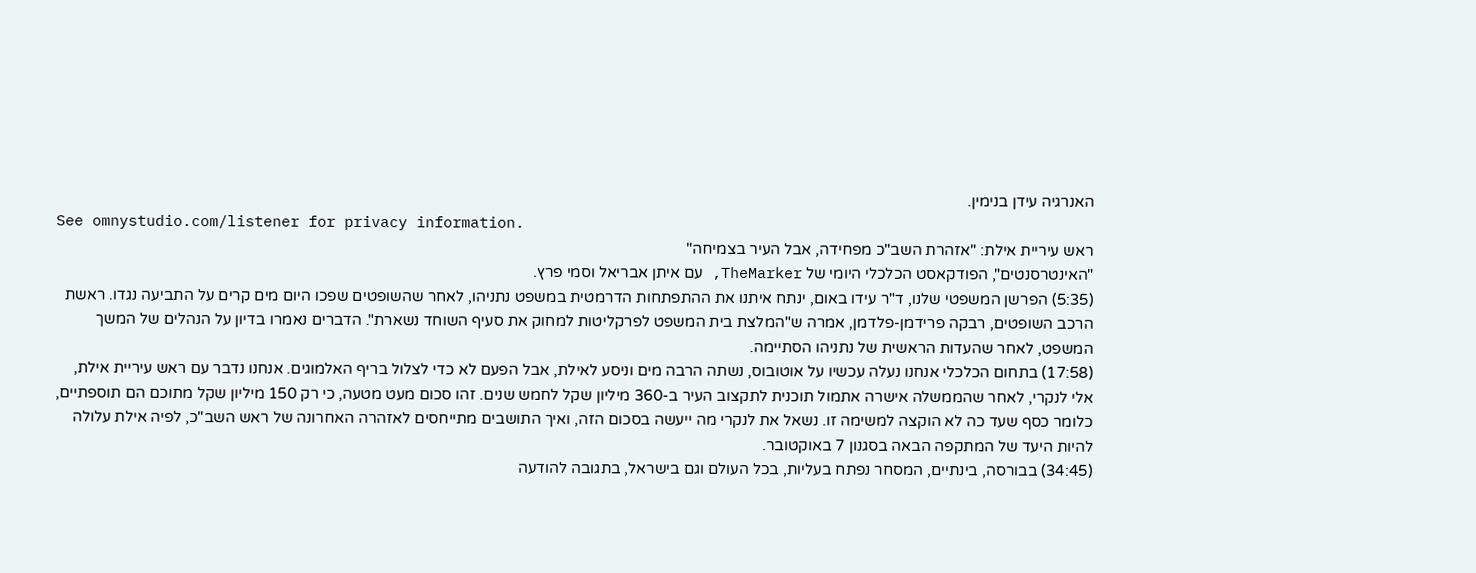האנרגיה עידן בנימין.
See omnystudio.com/listener for privacy information.
ראש עיריית אילת: "אזהרת השב"כ מפחידה, אבל העיר בצמיחה"
"האינטרסנטים", הפודקאסט הכלכלי היומי של TheMarker, עם איתן אבריאל וסמי פרץ.
(5:35) הפרשן המשפטי שלנו, ד"ר עידו באום, ינתח איתנו את ההתפתחות הדרמטית במשפט נתניהו, לאחר שהשופטים שפכו היום מים קרים על התביעה נגדו. ראשת הרכב השופטים, רבקה פרידמן-פלדמן, אמרה ש"המלצת בית המשפט לפרקליטות למחוק את סעיף השוחד נשארת". הדברים נאמרו בדיון על הנהלים של המשך המשפט, לאחר שהעדות הראשית של נתניהו הסתיימה.
(17:58) בתחום הכלכלי אנחנו נעלה עכשיו על אוטובוס, נשתה הרבה מים וניסע לאילת, אבל הפעם לא כדי לצלול בריף האלמוגים. אנחנו נדבר עם ראש עיריית אילת, אלי לנקרי, לאחר שהממשלה אישרה אתמול תוכנית לתקצוב העיר ב-360 מיליון שקל לחמש שנים. זהו סכום מעט מטעה, כי רק 150 מיליון שקל מתוכם הם תוספתיים, כלומר כסף שעד כה לא הוקצה למשימה זו. נשאל את לנקרי מה ייעשה בסכום הזה, ואיך התושבים מתייחסים לאזהרה האחרונה של ראש השב"כ, לפיה אילת עלולה להיות היעד של המתקפה הבאה בסגנון 7 באוקטובר.
(34:45) בבורסה, בינתיים, המסחר נפתח בעליות, בכל העולם וגם בישראל, בתגובה להודעה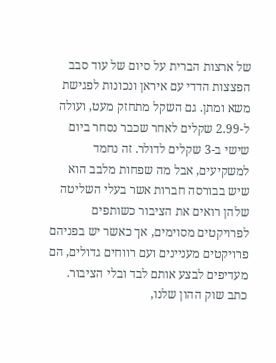של ארצות הברית על סיום של עוד סבב הפצצות הדדי עם איראן ונכונות לפגישת משא ומתן. גם השקל מתחזק מעט, ועולה ל-2.99 שקלים לאחר שכבר נסחר ביום שישי ב-3 שקלים לדולר. זה נחמד למשקיעים, אבל מה שפחות מלבב הוא שיש בבורסה חברות אשר בעלי השליטה שלהן רואים את הציבור כשותפים לפרויקטים מסוימים, אך כאשר יש בפניהם פרויקטים מעניינים ועם רווחים גדולים, הם מעדיפים לבצע אותם לבד ובלי הציבור. כתב שוק ההון שלנו,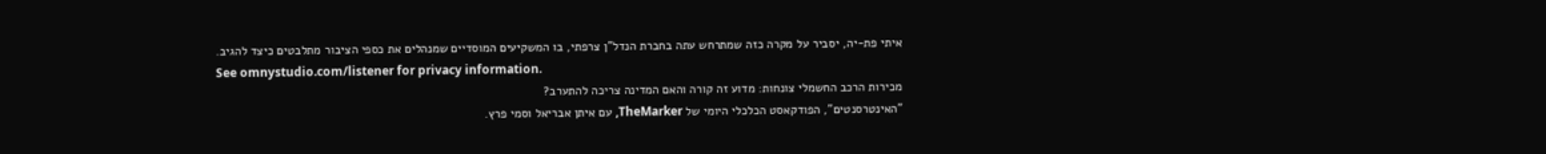איתי פת-יה, יסביר על מקרה כזה שמתרחש עתה בחברת הנדל"ן צרפתי, בו המשקיעים המוסדיים שמנהלים את כספי הציבור מתלבטים כיצד להגיב.
See omnystudio.com/listener for privacy information.
מכירות הרכב החשמלי צונחות: מדוע זה קורה והאם המדינה צריכה להתערב?
"האינטרסנטים", הפודקאסט הכלכלי היומי של TheMarker, עם איתן אבריאל וסמי פרץ.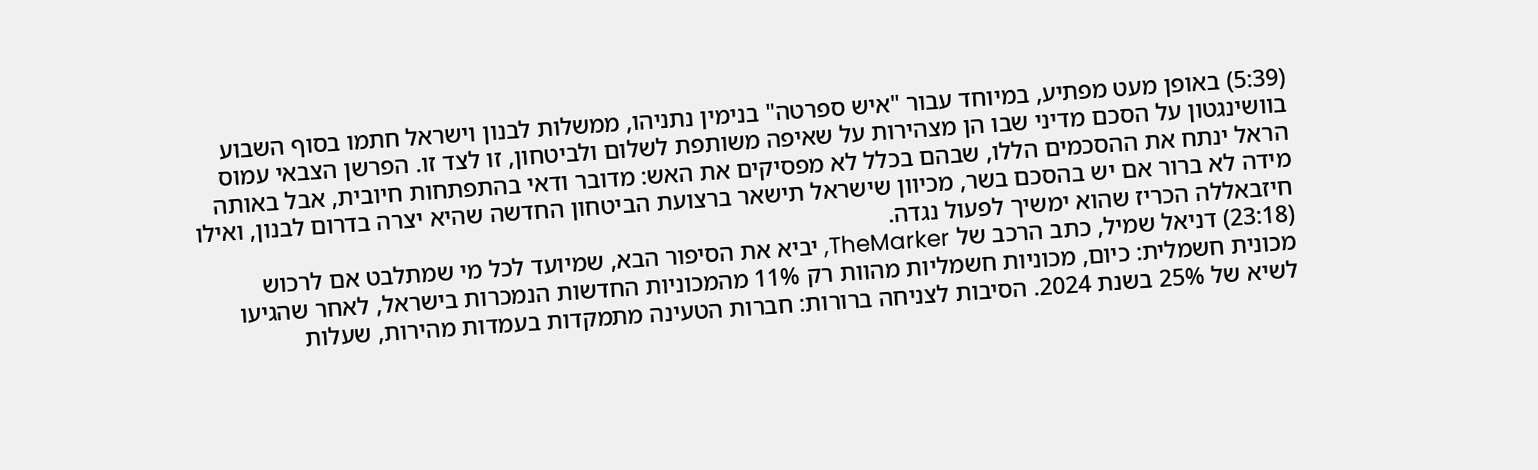(5:39) באופן מעט מפתיע, במיוחד עבור "איש ספרטה" בנימין נתניהו, ממשלות לבנון וישראל חתמו בסוף השבוע בוושינגטון על הסכם מדיני שבו הן מצהירות על שאיפה משותפת לשלום ולביטחון, זו לצד זו. הפרשן הצבאי עמוס הראל ינתח את ההסכמים הללו, שבהם בכלל לא מפסיקים את האש: מדובר ודאי בהתפתחות חיובית, אבל באותה מידה לא ברור אם יש בהסכם בשר, מכיוון שישראל תישאר ברצועת הביטחון החדשה שהיא יצרה בדרום לבנון, ואילו חיזבאללה הכריז שהוא ימשיך לפעול נגדה.
(23:18) דניאל שמיל, כתב הרכב של TheMarker, יביא את הסיפור הבא, שמיועד לכל מי שמתלבט אם לרכוש מכונית חשמלית: כיום, מכוניות חשמליות מהוות רק 11% מהמכוניות החדשות הנמכרות בישראל, לאחר שהגיעו לשיא של 25% בשנת 2024. הסיבות לצניחה ברורות: חברות הטעינה מתמקדות בעמדות מהירות, שעלות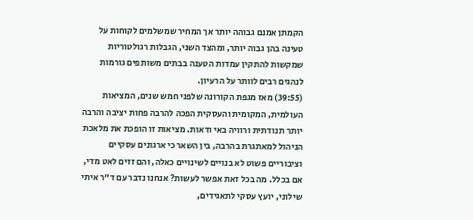הקמתן אמנם גבוהה יותר אך המחיר שמשלמים לקוחות על טעינה בהן גבוה יותר, ומהצד השני, הגבלות רגולטוריות שמקשות להתקין עמדות הטענה בבתים משותפים גורמות לנהגים רבים לוותר על הרעיון.
(39:55) מאז מגפת הקורונה שלפני חמש שנים, המציאות העולמית, המקומית והעסקית הפכה להרבה פחות יציבה והרבה יותר תנודתית ורוויה באי ודאות. מציאות זו הופכת את מלאכת הניהול למאתגרת בהרבה, בין השאר כי ארגונים עסקיים וציבוריים פשוט לא בנויים לשינויים כאלה, והם זזים לאט מדי, אם בכלל. מה בכל זאת אפשר לעשות? אנחנו נדבר עם ד"ר איתי שילוני, יועץ עסקי לתאגידים,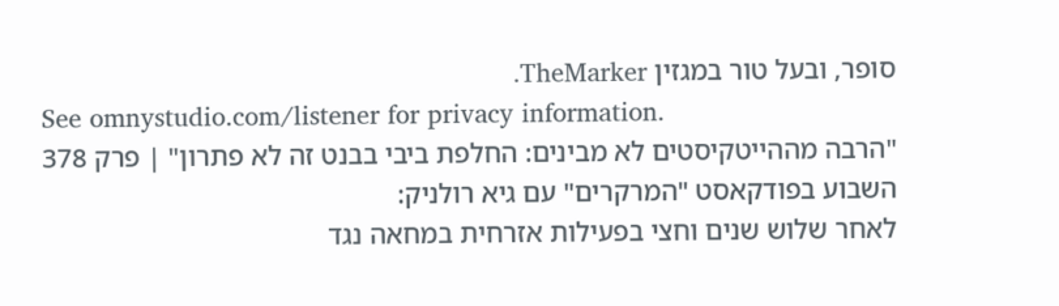סופר, ובעל טור במגזין TheMarker.
See omnystudio.com/listener for privacy information.
"הרבה מההייטקיסטים לא מבינים: החלפת ביבי בבנט זה לא פתרון" | פרק 378
השבוע בפודקאסט "המרקרים" עם גיא רולניק:
לאחר שלוש שנים וחצי בפעילות אזרחית במחאה נגד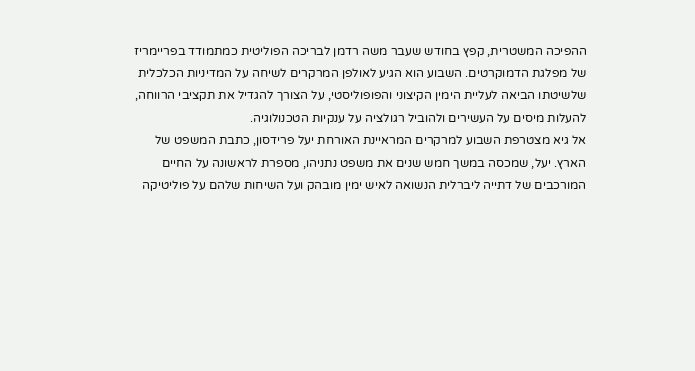ההפיכה המשטרית, קפץ בחודש שעבר משה רדמן לבריכה הפוליטית כמתמודד בפריימריז של מפלגת הדמוקרטים. השבוע הוא הגיע לאולפן המרקרים לשיחה על המדיניות הכלכלית שלשיטתו הביאה לעליית הימין הקיצוני והפופוליסטי, על הצורך להגדיל את תקציבי הרווחה, להעלות מיסים על העשירים ולהוביל רגולציה על ענקיות הטכנולוגיה.
אל גיא מצטרפת השבוע למרקרים המראיינת האורחת יעל פרידסון, כתבת המשפט של הארץ. יעל, שמכסה במשך חמש שנים את משפט נתניהו, מספרת לראשונה על החיים המורכבים של דתייה ליברלית הנשואה לאיש ימין מובהק ועל השיחות שלהם על פוליטיקה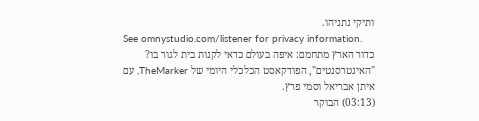ותיקי נתניהו.
See omnystudio.com/listener for privacy information.
כדור הארץ מתחמם: איפה בעולם כדאי לקנות בית לגור בו?
"האינטרסנטים", הפודקאסט הכלכלי היומי של TheMarker, עם איתן אבריאל וסמי פרץ.
(03:13) הבוקר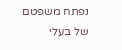נפתח משפטם של בעלי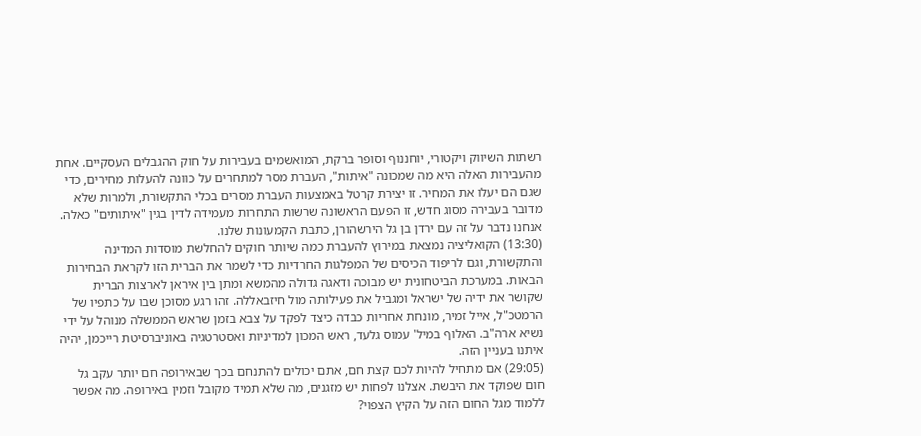רשתות השיווק ויקטורי, יוחננוף וסופר ברקת, המואשמים בעבירות על חוק ההגבלים העסקיים. אחת מהעבירות האלה היא מה שמכונה "איתות", העברת מסר למתחרים על כוונה להעלות מחירים, כדי שגם הם יעלו את המחיר. זו יצירת קרטל באמצעות העברת מסרים בכלי התקשורת, ולמרות שלא מדובר בעבירה מסוג חדש, זו הפעם הראשונה שרשות התחרות מעמידה לדין בגין "איתותים" כאלה. אנחנו נדבר על זה עם ירדן בן גל הירשהורן, כתבת הקמעונות שלנו.
(13:30) הקואליציה נמצאת במירוץ להעברת כמה שיותר חוקים להחלשת מוסדות המדינה והתקשורת, וגם לריפוד הכיסים של המפלגות החרדיות כדי לשמר את הברית הזו לקראת הבחירות הבאות. במערכת הביטחונית יש מבוכה ודאגה גדולה מהמשא ומתן בין איראן לארצות הברית שקושר את ידיה של ישראל ומגביל את פעילותה מול חיזבאללה. זהו רגע מסוכן שבו על כתפיו של הרמטכ"ל, אייל זמיר, מונחת אחריות כבדה כיצד לפקד על צבא בזמן שראש הממשלה מנוהל על ידי נשיא ארה"ב. האלוף במיל' עמוס גלעד, ראש המכון למדיניות ואסטרטגיה באוניברסיטת רייכמן, יהיה איתנו בעניין הזה.
(29:05) אם מתחיל להיות לכם קצת חם, אתם יכולים להתנחם בכך שבאירופה חם יותר עקב גל חום שפוקד את היבשת. אצלנו לפחות יש מזגנים, מה שלא תמיד מקובל וזמין באירופה. מה אפשר ללמוד מגל החום הזה על הקיץ הצפוי?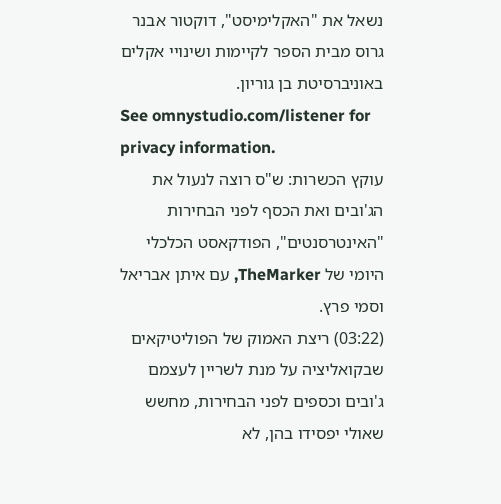נשאל את "האקלימיסט", דוקטור אבנר גרוס מבית הספר לקיימות ושינויי אקלים באוניברסיטת בן גוריון.
See omnystudio.com/listener for privacy information.
עוקץ הכשרות: ש"ס רוצה לנעול את הג'ובים ואת הכסף לפני הבחירות
"האינטרסנטים", הפודקאסט הכלכלי היומי של TheMarker, עם איתן אבריאל וסמי פרץ.
(03:22) ריצת האמוק של הפוליטיקאים שבקואליציה על מנת לשריין לעצמם ג'ובים וכספים לפני הבחירות, מחשש שאולי יפסידו בהן, לא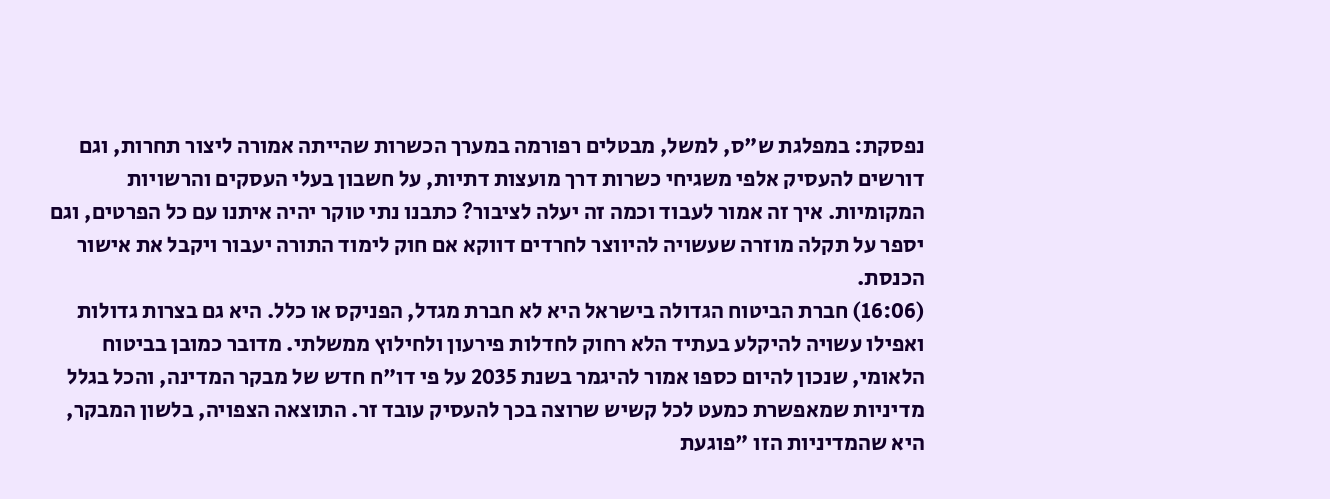נפסקת: במפלגת ש"ס, למשל, מבטלים רפורמה במערך הכשרות שהייתה אמורה ליצור תחרות, וגם דורשים להעסיק אלפי משגיחי כשרות דרך מועצות דתיות, על חשבון בעלי העסקים והרשויות המקומיות. איך זה אמור לעבוד וכמה זה יעלה לציבור? כתבנו נתי טוקר יהיה איתנו עם כל הפרטים, וגם יספר על תקלה מוזרה שעשויה להיווצר לחרדים דווקא אם חוק לימוד התורה יעבור ויקבל את אישור הכנסת.
(16:06) חברת הביטוח הגדולה בישראל היא לא חברת מגדל, הפניקס או כלל. היא גם בצרות גדולות ואפילו עשויה להיקלע בעתיד הלא רחוק לחדלות פירעון ולחילוץ ממשלתי. מדובר כמובן בביטוח הלאומי, שנכון להיום כספו אמור להיגמר בשנת 2035 על פי דו"ח חדש של מבקר המדינה, והכל בגלל מדיניות שמאפשרת כמעט לכל קשיש שרוצה בכך להעסיק עובד זר. התוצאה הצפויה, בלשון המבקר, היא שהמדיניות הזו "פוגעת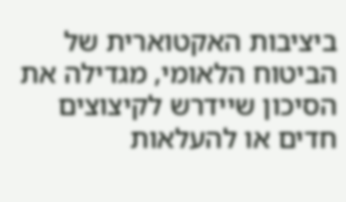ביציבות האקטוארית של הביטוח הלאומי, מגדילה את הסיכון שיידרש לקיצוצים חדים או להעלאות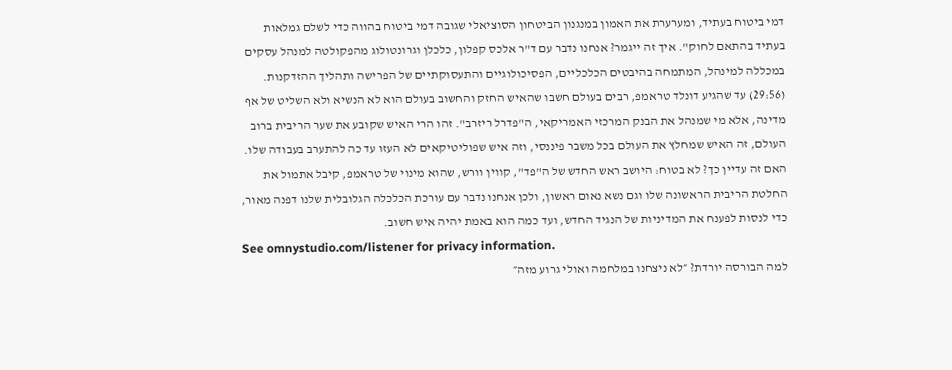דמי ביטוח בעתיד, ומערערת את האמון במנגנון הביטחון הסוציאלי שגובה דמי ביטוח בהווה כדי לשלם גמלאות בעתיד בהתאם לחוק". איך זה ייגמר? אנחנו נדבר עם ד"ר אלכס קפלון, כלכלן וגרונטולוג מהפקולטה למנהל עסקים במכללה למינהל, המתמחה בהיבטים הכלכליים, הפסיכולוגיים והתעסוקתיים של הפרישה ותהליך ההזדקנות.
(29:56) עד שהגיע דונלד טראמפ, רבים בעולם חשבו שהאיש החזק והחשוב בעולם הוא לא הנשיא ולא השליט של אף מדינה, אלא מי שמנהל את הבנק המרכזי האמריקאי, ה"פדרל ריזרב". זהו הרי האיש שקובע את שער הריבית ברוב העולם, זה האיש שמחלץ את העולם בכל משבר פיננסי, וזה איש שפוליטיקאים לא העזו עד כה להתערב בעבודה שלו. האם זה עדיין כך? לא בטוח: היושב ראש החדש של ה"פד", קווין וורש, שהוא מינוי של טראמפ, קיבל אתמול את החלטת הריבית הראשונה שלו וגם נשא נאום ראשון, ולכן אנחנו נדבר עם עורכת הכלכלה הגלובלית שלנו דפנה מאור, כדי לנסות לפענח את המדיניות של הנגיד החדש, ועד כמה הוא באמת יהיה איש חשוב.
See omnystudio.com/listener for privacy information.
למה הבורסה יורדת? ״לא ניצחנו במלחמה ואולי גרוע מזה״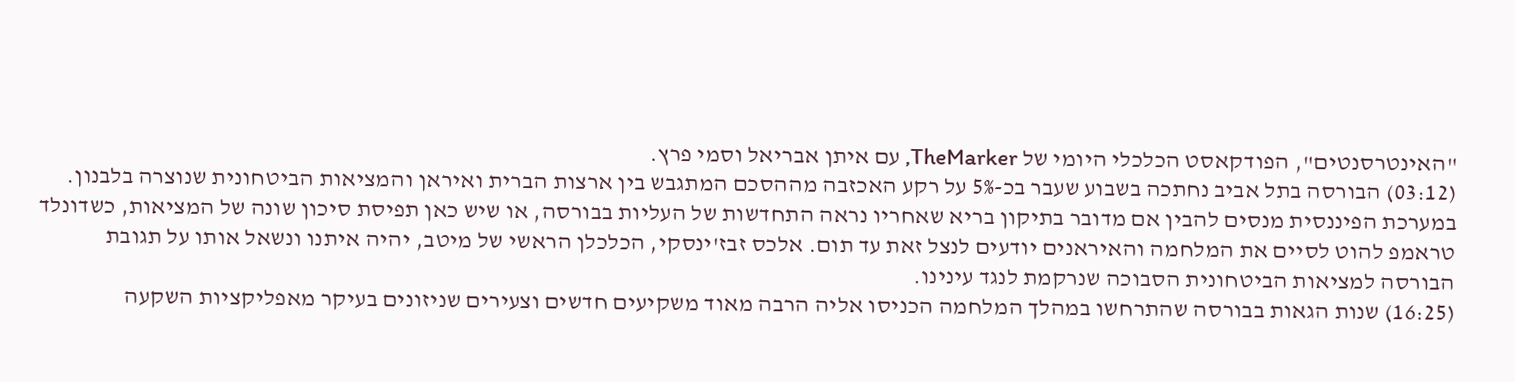"האינטרסנטים", הפודקאסט הכלכלי היומי של TheMarker, עם איתן אבריאל וסמי פרץ.
(03:12) הבורסה בתל אביב נחתכה בשבוע שעבר בכ-5% על רקע האכזבה מההסכם המתגבש בין ארצות הברית ואיראן והמציאות הביטחונית שנוצרה בלבנון. במערכת הפיננסית מנסים להבין אם מדובר בתיקון בריא שאחריו נראה התחדשות של העליות בבורסה, או שיש כאן תפיסת סיכון שונה של המציאות, כשדונלד טראמפ להוט לסיים את המלחמה והאיראנים יודעים לנצל זאת עד תום. אלכס זבז'ינסקי, הכלכלן הראשי של מיטב, יהיה איתנו ונשאל אותו על תגובת הבורסה למציאות הביטחונית הסבוכה שנרקמת לנגד עינינו.
(16:25) שנות הגאות בבורסה שהתרחשו במהלך המלחמה הכניסו אליה הרבה מאוד משקיעים חדשים וצעירים שניזונים בעיקר מאפליקציות השקעה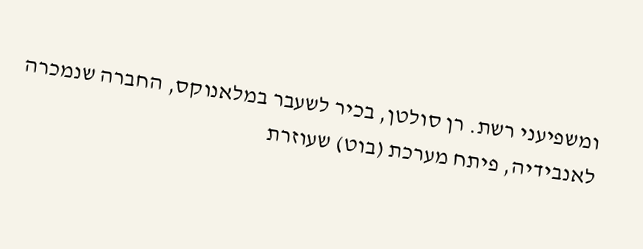ומשפיעני רשת. רן סולטן, בכיר לשעבר במלאנוקס, החברה שנמכרה לאנבידיה, פיתח מערכת (בוט) שעוזרת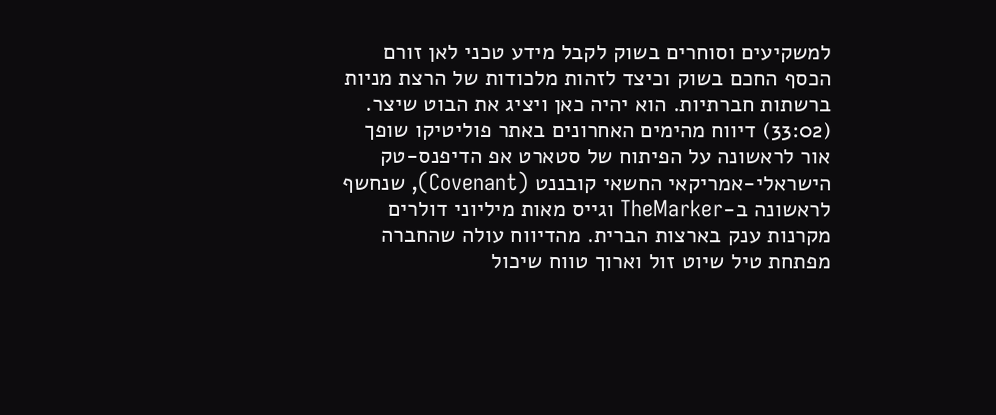למשקיעים וסוחרים בשוק לקבל מידע טכני לאן זורם הכסף החכם בשוק וכיצד לזהות מלכודות של הרצת מניות ברשתות חברתיות. הוא יהיה כאן ויציג את הבוט שיצר.
(33:02) דיווח מהימים האחרונים באתר פוליטיקו שופך אור לראשונה על הפיתוח של סטארט אפ הדיפנס-טק הישראלי-אמריקאי החשאי קובננט (Covenant), שנחשף לראשונה ב-TheMarker וגייס מאות מיליוני דולרים מקרנות ענק בארצות הברית. מהדיווח עולה שהחברה מפתחת טיל שיוט זול וארוך טווח שיכול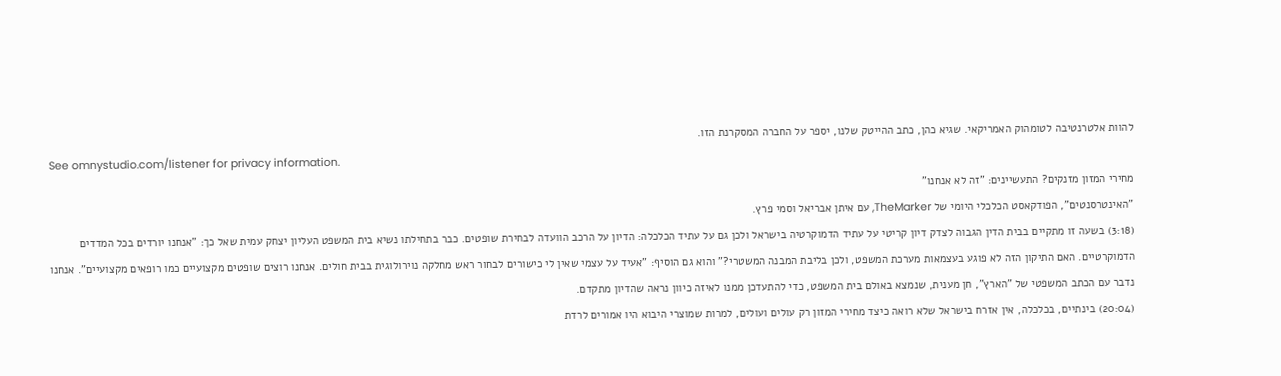להוות אלטרנטיבה לטומהוק האמריקאי. שגיא כהן, כתב ההייטק שלנו, יספר על החברה המסקרנת הזו.
See omnystudio.com/listener for privacy information.
מחירי המזון מזנקים? התעשיינים: "זה לא אנחנו"
"האינטרסנטים", הפודקאסט הכלכלי היומי של TheMarker, עם איתן אבריאל וסמי פרץ.
(3:18) בשעה זו מתקיים בבית הדין הגבוה לצדק דיון קריטי על עתיד הדמוקרטיה בישראל ולכן גם על עתיד הכלכלה: הדיון על הרכב הוועדה לבחירת שופטים. כבר בתחילתו נשיא בית המשפט העליון יצחק עמית שאל כך: "אנחנו יורדים בכל המדדים הדמוקרטיים. האם התיקון הזה לא פוגע בעצמאות מערכת המשפט, ולכן בליבת המבנה המשטרי?" והוא גם הוסיף: "אעיד על עצמי שאין לי כישורים לבחור ראש מחלקה נוירולוגית בבית חולים. אנחנו רוצים שופטים מקצועיים כמו רופאים מקצועיים". אנחנו נדבר עם הכתב המשפטי של "הארץ", חן מענית, שנמצא באולם בית המשפט, כדי להתעדכן ממנו לאיזה כיוון נראה שהדיון מתקדם.
(20:04) בינתיים, בכלכלה, אין אזרח בישראל שלא רואה כיצד מחירי המזון רק עולים ועולים, למרות שמוצרי היבוא היו אמורים לרדת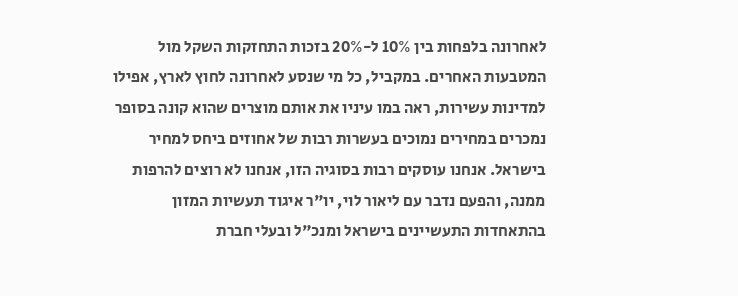לאחרונה בלפחות בין 10% ל-20% בזכות התחזקות השקל מול המטבעות האחרים. במקביל, כל מי שנסע לאחרונה לחוץ לארץ, אפילו למדינות עשירות, ראה במו עיניו את אותם מוצרים שהוא קונה בסופר נמכרים במחירים נמוכים בעשרות רבות של אחוזים ביחס למחיר בישראל. אנחנו עוסקים רבות בסוגיה הזו, אנחנו לא רוצים להרפות ממנה, והפעם נדבר עם ליאור לוי, יו"ר איגוד תעשיות המזון בהתאחדות התעשיינים בישראל ומנכ"ל ובעלי חברת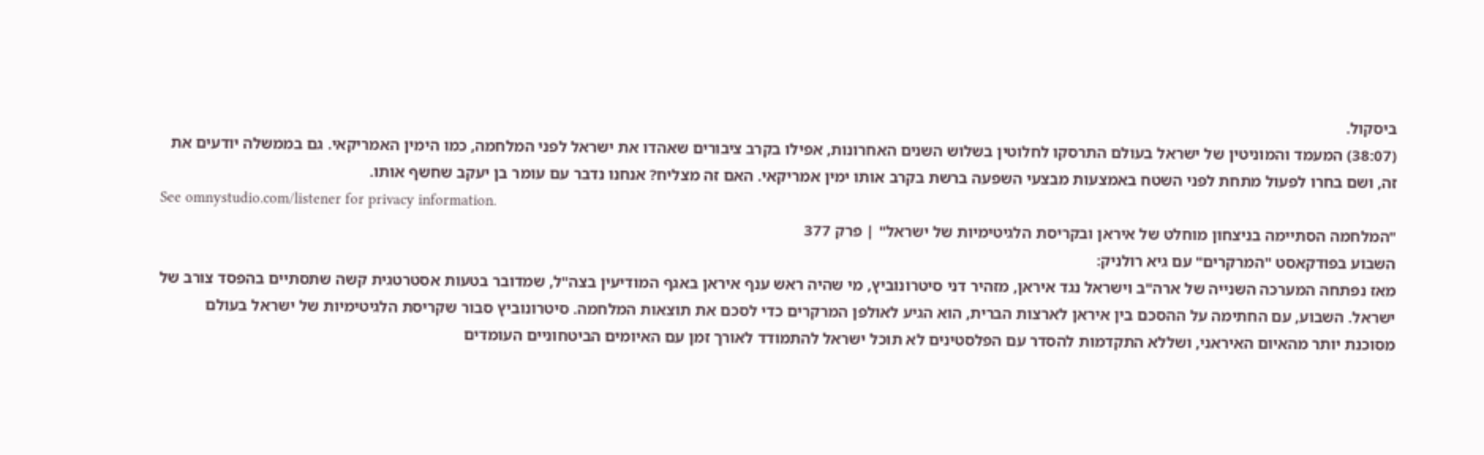ביסקול.
(38:07) המעמד והמוניטין של ישראל בעולם התרסקו לחלוטין בשלוש השנים האחרונות, אפילו בקרב ציבורים שאהדו את ישראל לפני המלחמה, כמו הימין האמריקאי. גם בממשלה יודעים את זה, ושם בחרו לפעול מתחת לפני השטח באמצעות מבצעי השפעה ברשת בקרב אותו ימין אמריקאי. האם זה מצליח? אנחנו נדבר עם עומר בן יעקב שחשף אותו.
See omnystudio.com/listener for privacy information.
"המלחמה הסתיימה בניצחון מוחלט של איראן ובקריסת הלגיטימיות של ישראל" | פרק 377
השבוע בפודקאסט "המרקרים" עם גיא רולניק:
מאז נפתחה המערכה השנייה של ארה"ב וישראל נגד איראן, מזהיר דני סיטרונוביץ, מי שהיה ראש ענף איראן באגף המודיעין בצה"ל, שמדובר בטעות אסטרטגית קשה שתסתיים בהפסד צורב של ישראל. השבוע, עם החתימה על ההסכם בין איראן לארצות הברית, הוא הגיע לאולפן המרקרים כדי לסכם את תוצאות המלחמה. סיטרונוביץ סבור שקריסת הלגיטימיות של ישראל בעולם מסוכנת יותר מהאיום האיראני, ושללא התקדמות להסדר עם הפלסטינים לא תוכל ישראל להתמודד לאורך זמן עם האיומים הביטחוניים העומדים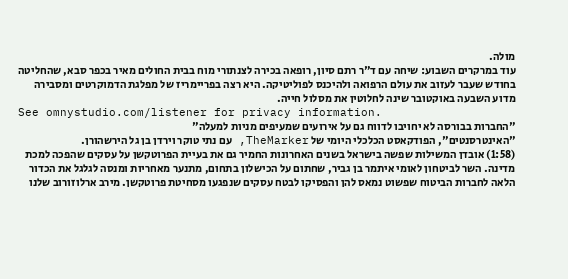מולה.
עוד במרקרים השבוע: שיחה עם ד"ר רתם סיון, רופאה בכירה לצנתורי מוח בבית החולים מאיר בכפר סבא, שהחליטה בחודש שעבר לעזוב את עולם הרפואה ולהיכנס לפוליטיקה. היא רצה בפריימריז של מפלגת הדמוקרטים ומסבירה מדוע השבעה באוקטובר שינה לחלוטין את מסלול חייה.
See omnystudio.com/listener for privacy information.
"החברות בבורסה לא יחויבו לדווח גם על אירועים שמעיפים מניות למעלה"
"האינטרסנטים", הפודקאסט הכלכלי היומי של TheMarker, עם נתי טוקר וירדן בן גל הירשהורן.
(1:58) אובדן המשילות שפשה בישראל בשנים האחרונות החמיר גם את בעיית הפרוטקשן על עסקים שהפכה למכת מדינה. השר לביטחון לאומי איתמר בן גביר, שחתום על הכישלון בתחום, מתנער מאחריות ומנסה לגלגל את הכדור הלאה לחברות הביטוח שפשוט נמאס להן והפסיקו לבטח עסקים שנפגעו מסחיטת פרוטקשן. מירב ארלוזורוב שלנו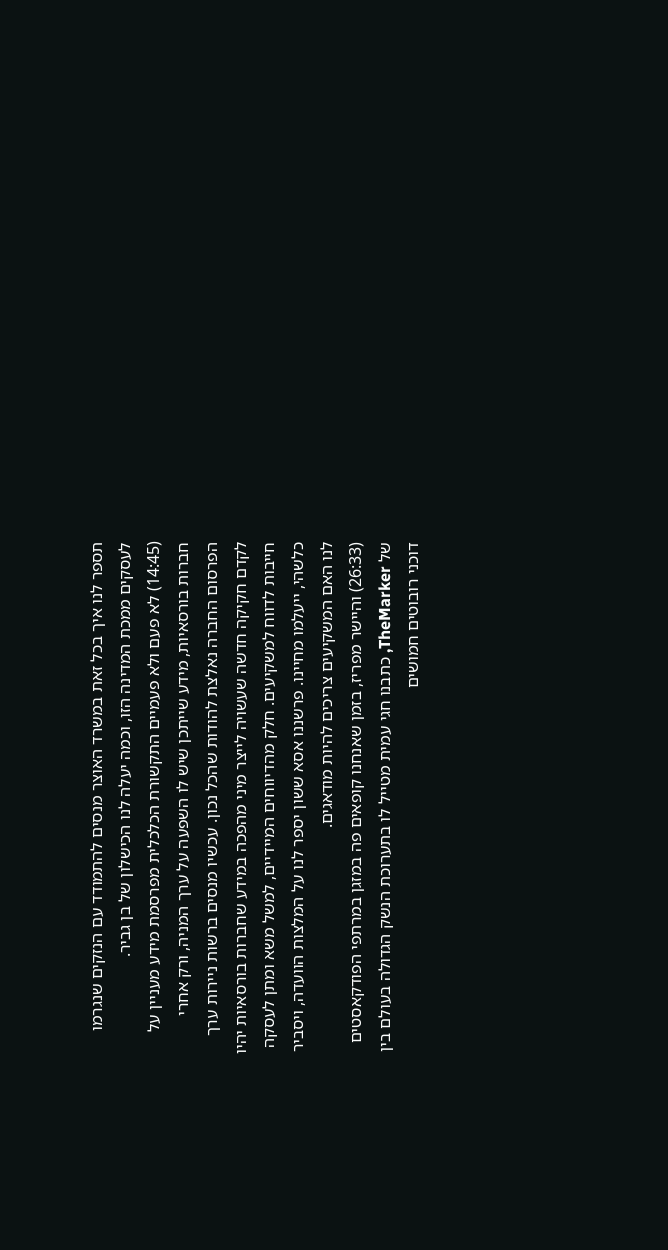תספר לנו איך בכל זאת במשרד האוצר מנסים להתמודד עם הנזקים שנגרמו לעסקים ממכת המדינה הזו, וכמה יעלה לנו הכישלון של בן גביר.
(14:45) לא פעם ולא פעמיים התקשורת הכלכלית מפרסמת מידע מעניין על חברות בורסאיות, מידע שייתכן שיש לו השפעה על ערך המניה, ורק אחרי הפרסום החברה נאלצת להודות שהכל נכון. עכשיו מנסים ברשות ניירות ערך לקדם חקיקה חדשה שעשויה לייצר מיני מהפכה במידע שחברות בורסאיות יהיו חייבות לדווח למשקיעים. חלק מהדיווחים המיידיים, למשל משא ומתן לעסקה כלשהי, ייעלמו מחיינו. פרשננו אסא ששון יספר לנו על המלצות הוועדה, ויסביר לנו האם המשקיעים צריכים להיות מודאגים.
(26:33) והיישר מפריז, בזמן שאנחנו קופאים פה במזגן במרתפי הפודקאסטים של TheMarker, כתבנו חגי עמית מטייל לו בתערוכת הנשק הגדולה בעולם בין דוכני רובוטים חמושים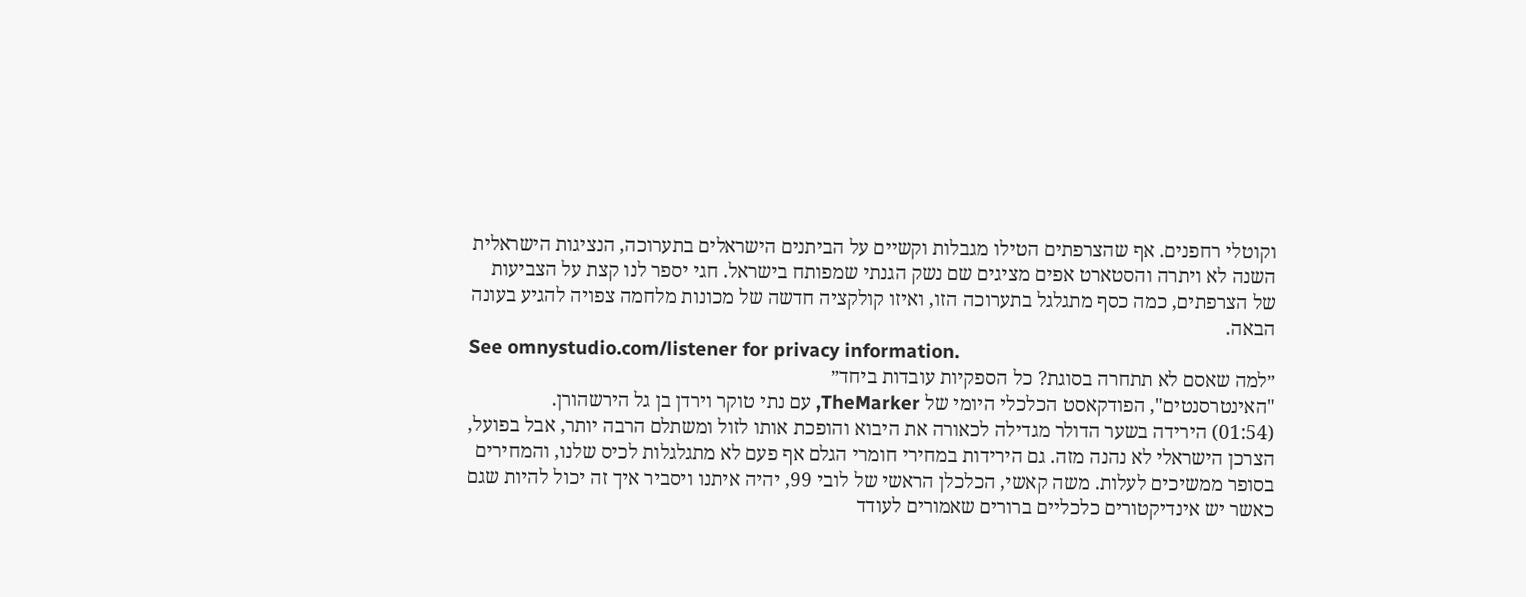וקוטלי רחפנים. אף שהצרפתים הטילו מגבלות וקשיים על הביתנים הישראלים בתערוכה, הנציגות הישראלית השנה לא ויתרה והסטארט אפים מציגים שם נשק הגנתי שמפותח בישראל. חגי יספר לנו קצת על הצביעות של הצרפתים, כמה כסף מתגלגל בתערוכה הזו, ואיזו קולקציה חדשה של מכונות מלחמה צפויה להגיע בעונה הבאה.
See omnystudio.com/listener for privacy information.
״למה שאסם לא תתחרה בסוגת? כל הספקיות עובדות ביחד״
"האינטרסנטים", הפודקאסט הכלכלי היומי של TheMarker, עם נתי טוקר וירדן בן גל הירשהורן.
(01:54) הירידה בשער הדולר מגדילה לכאורה את היבוא והופכת אותו לזול ומשתלם הרבה יותר, אבל בפועל, הצרכן הישראלי לא נהנה מזה. גם הירידות במחירי חומרי הגלם אף פעם לא מתגלגלות לכיס שלנו, והמחירים בסופר ממשיכים לעלות. משה קאשי, הכלכלן הראשי של לובי 99, יהיה איתנו ויסביר איך זה יכול להיות שגם כאשר יש אינדיקטורים כלכליים ברורים שאמורים לעודד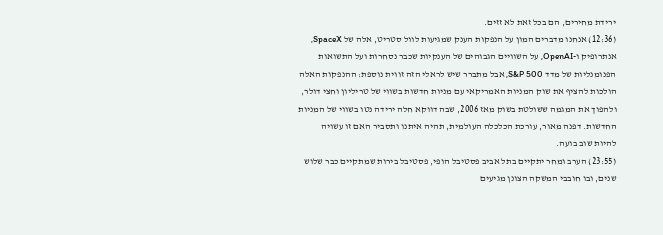ירידת מחירים, הם בכל זאת לא זזים.
(12:36) אנחנו מדברים המון על הנפקות הענק שמגיעות לוול סטריט, אלה של SpaceX, אנתרופיק ו-OpenAI, על השוויים הגבוהים של הענקיות שכבר נסחרות ועל התשואות הפנומנליות של מדד S&P 500, אבל מתברר שיש לראלי הזה זווית נוספת: ההנפקות האלה הולכות להציף את שוק המניות האמריקאי עם מניות חדשות בשווי של טריליון וחצי דולר, ולהפוך את המגמה ששולטת בשוק מאז 2006, שבה דווקא חלה ירידה נטו בשווי של המניות החדשות. דפנה מאור, עורכת הכלכלה העולמית, תהיה איתנו ותסביר האם זו עשויה להיות שוב בועה.
(23:55) הערב ומחר יתקיים בתל אביב פסטיבל הופי, פסטיבל בירות שמתקיים כבר שלוש שנים, ובו חובבי המשקה הצונן מגיעים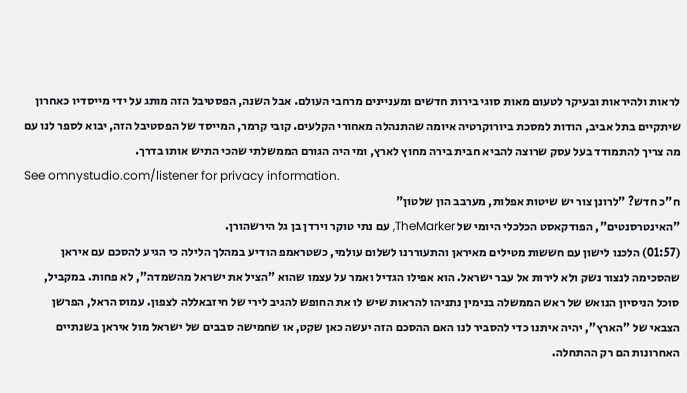לראות ולהיראות ובעיקר לטעום מאות סוגי בירות חדשים ומעניינים מרחבי העולם. אבל השנה, הפסטיבל הזה מותג על ידי מייסדיו כאחרון שיתקיים בתל אביב, הודות למסכת ביורוקרטיה איומה שהתנהלה מאחורי הקלעים. קובי קרמר, המייסד של הפסטיבל הזה, יבוא לספר לנו עם מה צריך להתמודד בעל עסק שרוצה להביא חבית בירה מחוץ לארץ, ומי היה הגורם הממשלתי שהכי התיש אותו בדרך.
See omnystudio.com/listener for privacy information.
ח"כ חדש? "לרונן צור יש שיטות אפלות, מערבב הון שלטון"
"האינטרסנטים", הפודקאסט הכלכלי היומי של TheMarker, עם נתי טוקר וירדן בן גל הירשהורן.
(01:57) הלכנו לישון עם חששות מטילים מאיראן והתעוררנו לשלום עולמי, כשטראמפ הודיע במהלך הלילה כי הגיע להסכם עם איראן שהסכימה לנצור נשק ולא לירות אל עבר ישראל. הוא אפילו הגדיל ואמר על עצמו שהוא "הציל את ישראל מהשמדה", לא פחות. במקביל, סוכל הניסיון הנואש של ראש הממשלה בנימין נתניהו להראות שיש לו את החופש להגיב לירי של חיזבאללה לצפון. עמוס הראל, הפרשן הצבאי של "הארץ", יהיה איתנו כדי להסביר לנו האם ההסכם הזה יעשה כאן שקט, או שחמישה סבבים של ישראל מול איראן בשנתיים האחרונות הם רק ההתחלה.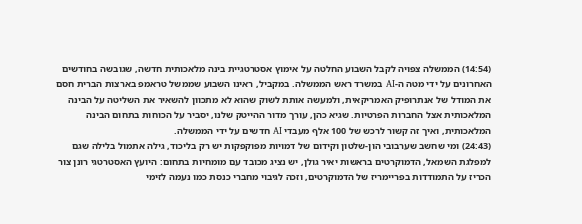(14:54) הממשלה צפויה לקבל השבוע החלטה על אימוץ אסטרטגיית בינה מלאכותית חדשה, שגובשה בחודשים האחרונים על ידי מטה ה-AI במשרד ראש הממשלה. במקביל, ראינו השבוע שממשל טראמפ בארצות הברית חסם את המודל של אנתרופיק האמריקאית, ולמעשה אותת לשוק שהוא לא מתכוון להשאיר את השליטה על הבינה המלאכותית אצל החברות הפרטיות. שגיא כהן, עורך מדור ההייטק שלנו, יסביר על הכוחות בתחום הבינה המלאכותית, ואיך זה קשור לרכש של 100 אלף מעבדי AI חדשים על ידי הממשלה.
(24:43) ומי שחשב שערבובי הון-שלטון וקידום של דמויות מפוקפקות יש רק בליכוד, גילה אתמול בלילה שגם למפלגת השמאל, הדמוקרטים בראשות יאיר גולן, יש נציג מכובד עם מומחיות בתחום: היועץ האסטרטגי רונן צור הכריז על התמודדות בפריימריז של הדמוקרטים, וזכה לגיבוי מחברי כנסת כמו נעמה לזימי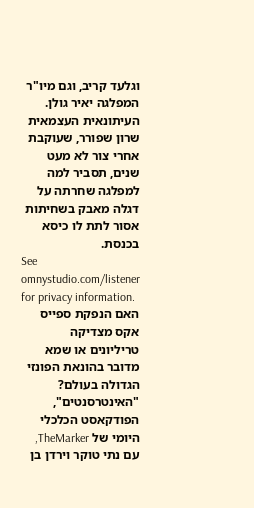וגלעד קריב, וגם מיו"ר המפלגה יאיר גולן. העיתונאית העצמאית שרון שפורר, שעוקבת אחרי צור לא מעט שנים, תסביר למה למפלגה שחרתה על דגלה מאבק בשחיתות אסור לתת לו כיסא בכנסת.
See omnystudio.com/listener for privacy information.
האם הנפקת ספייס אקס מצדיקה טריליונים או שמא מדובר בהונאת הפונזי הגדולה בעולם?
"האינטרסנטים", הפודקאסט הכלכלי היומי של TheMarker, עם נתי טוקר וירדן בן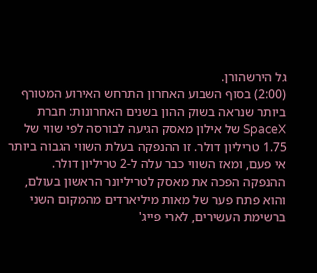גל הירשהורן.
(2:00) בסוף השבוע האחרון התרחש האירוע המטורף ביותר שנראה בשוק ההון בשנים האחרונות: חברת SpaceX של אילון מאסק הגיעה לבורסה לפי שווי של 1.75 טריליון דולר. זו ההנפקה בעלת השווי הגבוה ביותר אי פעם, ומאז השווי כבר עלה ל-2 טריליון דולר. ההנפקה הפכה את מאסק לטריליונר הראשון בעולם, והוא פתח פער של מאות מיליארדים מהמקום השני ברשימת העשירים, לארי פייג'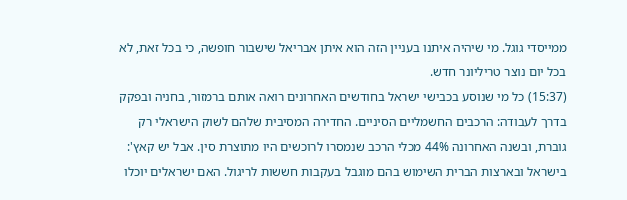ממייסדי גוגל. מי שיהיה איתנו בעניין הזה הוא איתן אבריאל שישבור חופשה, כי בכל זאת, לא בכל יום נוצר טריליונר חדש.
(15:37) כל מי שנוסע בכבישי ישראל בחודשים האחרונים רואה אותם ברמזור, בחניה ובפקק בדרך לעבודה: הרכבים החשמליים הסיניים. החדירה המסיבית שלהם לשוק הישראלי רק גוברת, ובשנה האחרונה 44% מכלי הרכב שנמסרו לרוכשים היו מתוצרת סין. אבל יש קאץ': בישראל ובארצות הברית השימוש בהם מוגבל בעקבות חששות לריגול. האם ישראלים יוכלו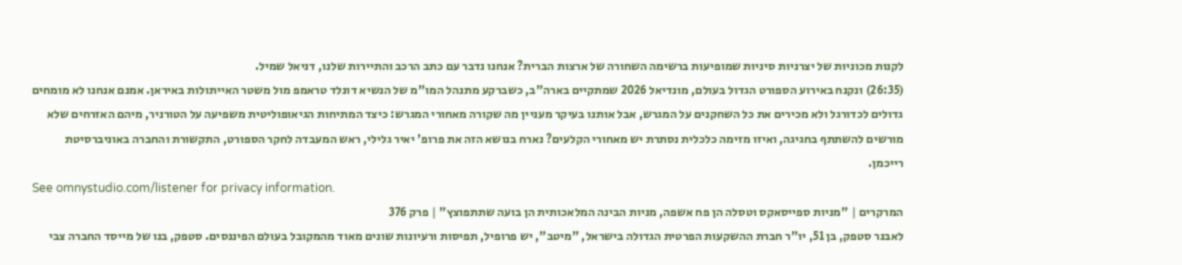לקנות מכוניות של יצרניות סיניות שמופיעות ברשימה השחורה של ארצות הברית? אנחנו נדבר עם כתב הרכב והתיירות שלנו, דניאל שמיל.
(26:35) ונקנח באירוע הספורט הגדול בעולם, מונדיאל 2026 שמתקיים בארה"ב, כשברקע מתנהל המו"מ של הנשיא דונלד טראמפ מול משטר האייתולות באיראן. אמנם אנחנו לא מומחים גדולים לכדורגל ולא מכירים את כל השחקנים על המגרש, אבל אותנו בעיקר מעניין מה שקורה מאחורי המגרש: כיצד המתיחות הגיאופוליטית משפיעה על הטורניר, מיהם האזרחים שלא מורשים להשתתף בחגיגה, ואיזו מזימה כלכלית נסתרת יש מאחורי הקלעים? נארח בנושא הזה את פרופ' יאיר גלילי, ראש המעבדה לחקר הספורט, התקשורת והחברה באוניברסיטת רייכמן.
See omnystudio.com/listener for privacy information.
המרקרים | "מניות ספייסאקס וטסלה הן פח אשפה, מניות הבינה המלאכותית הן בועה שתתפוצץ" | פרק 376
לאבנר סטפק, בן 51, יו"ר חברת ההשקעות הפרטית הגדולה בישראל, "מיטב", יש פרופיל, תפיסות ורעיונות שונים מאוד מהמקובל בעולם הפיננסים. סטפק, בנו של מייסד החברה צבי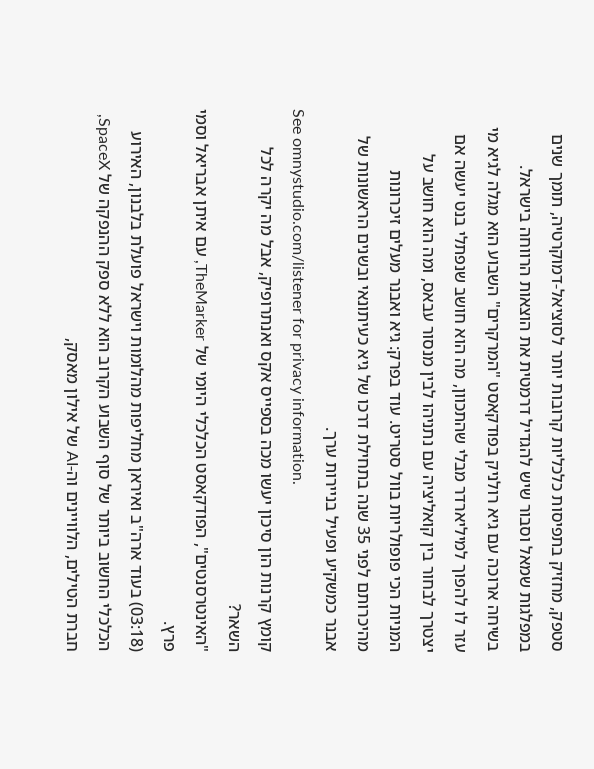סטפק, מחזיק בתפיסות כלכליות קרובות יותר לסוציאל-דמוקרטיה, תומך שנים במפלגות שמאל וסבור שיש להגדיל דרמטית את הוצאות הרווחה בישראל.
בשיחה ארוכה עם גיא רולניק בפודקאסט "המרקרים" השבוע הוא מגלה לגיא מי עזר לו להפוך למיליארדר מבלי שהתכוון, מה הוא חושב שנפתלי בנט יעשה אם יצטרך לבחור בין קואליציה עם נתניהו לבין מנסור עבאס, ומה הוא חושב על המניות הכי פופולריות בוול סטריט. עוד בפרק: גיא ואבנר מעלים זיכרונות מהיכרותם לפני 35 שנה בתחילת דרכו של גיא כעיתונאי ובשנים הראשונות של אבנר כמשקיע ופעיל בניירות ערך.
See omnystudio.com/listener for privacy information.
קומץ קרנות הון סיכון יעשו מכה בספייס אקס ואנתרופיק, אבל מה יקרה לכל השאר?
"האינטרסנטים", הפודקאסט הכלכלי היומי של TheMarker, עם איתן אבריאל וסמי פרץ.
(03:18) בעוד ארה"ב ואיראן מחליפות מהלומות וישראל פועלת בלבנון, האירוע הכלכלי החשוב ביותר של סוף השבוע הקרוב הוא ללא ספק ההנפקה של SpaceX, חברת הטילים, הלוויינים וה-AI של אילון מאסק,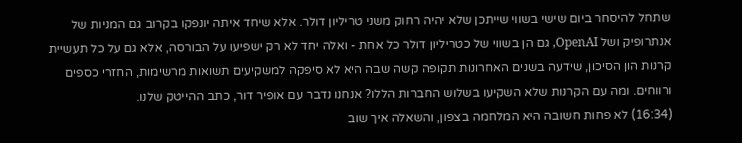שתחל להיסחר ביום שישי בשווי שייתכן שלא יהיה רחוק משני טריליון דולר. אלא שיחד איתה יונפקו בקרוב גם המניות של אנתרופיק ושל OpenAI, גם הן בשווי של כטריליון דולר כל אחת - ואלה יחד לא רק ישפיעו על הבורסה, אלא גם על כל תעשיית קרנות הון הסיכון, שידעה בשנים האחרונות תקופה קשה שבה היא לא סיפקה למשקיעים תשואות מרשימות, החזרי כספים ורווחים. ומה עם הקרנות שלא השקיעו בשלוש החברות הללו? אנחנו נדבר עם אופיר דור, כתב ההייטק שלנו.
(16:34) לא פחות חשובה היא המלחמה בצפון, והשאלה איך שוב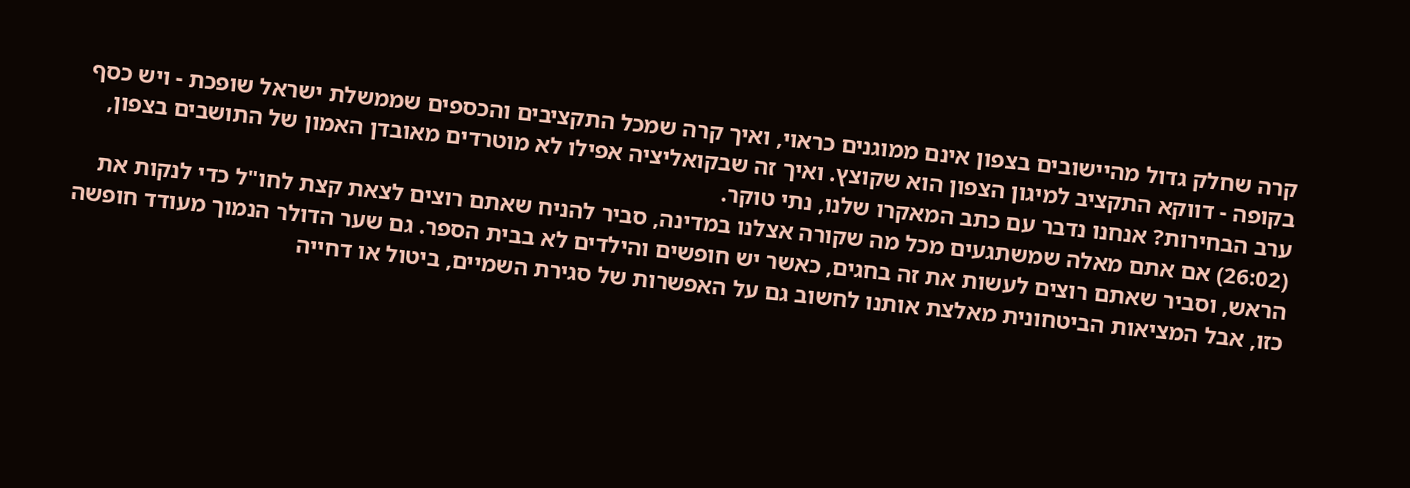קרה שחלק גדול מהיישובים בצפון אינם ממוגנים כראוי, ואיך קרה שמכל התקציבים והכספים שממשלת ישראל שופכת - ויש כסף בקופה - דווקא התקציב למיגון הצפון הוא שקוצץ. ואיך זה שבקואליציה אפילו לא מוטרדים מאובדן האמון של התושבים בצפון, ערב הבחירות? אנחנו נדבר עם כתב המאקרו שלנו, נתי טוקר.
(26:02) אם אתם מאלה שמשתגעים מכל מה שקורה אצלנו במדינה, סביר להניח שאתם רוצים לצאת קצת לחו"ל כדי לנקות את הראש, וסביר שאתם רוצים לעשות את זה בחגים, כאשר יש חופשים והילדים לא בבית הספר. גם שער הדולר הנמוך מעודד חופשה כזו, אבל המציאות הביטחונית מאלצת אותנו לחשוב גם על האפשרות של סגירת השמיים, ביטול או דחייה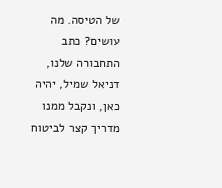של הטיסה. מה עושים? כתב התחבורה שלנו, דניאל שמיל, יהיה כאן, ונקבל ממנו מדריך קצר לביטוח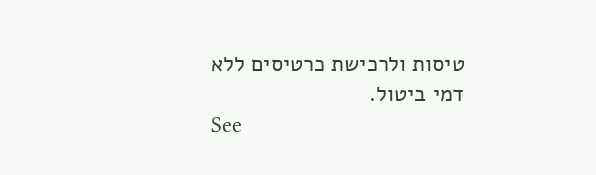טיסות ולרכישת כרטיסים ללא דמי ביטול.
See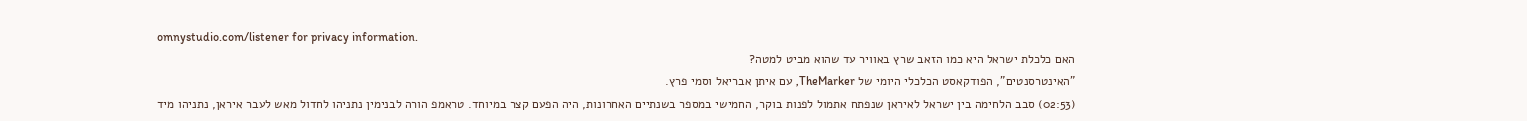omnystudio.com/listener for privacy information.
האם כלכלת ישראל היא כמו הזאב שרץ באוויר עד שהוא מביט למטה?
"האינטרסנטים", הפודקאסט הכלכלי היומי של TheMarker, עם איתן אבריאל וסמי פרץ.
(02:53) סבב הלחימה בין ישראל לאיראן שנפתח אתמול לפנות בוקר, החמישי במספר בשנתיים האחרונות, היה הפעם קצר במיוחד. טראמפ הורה לבנימין נתניהו לחדול מאש לעבר איראן, נתניהו מיד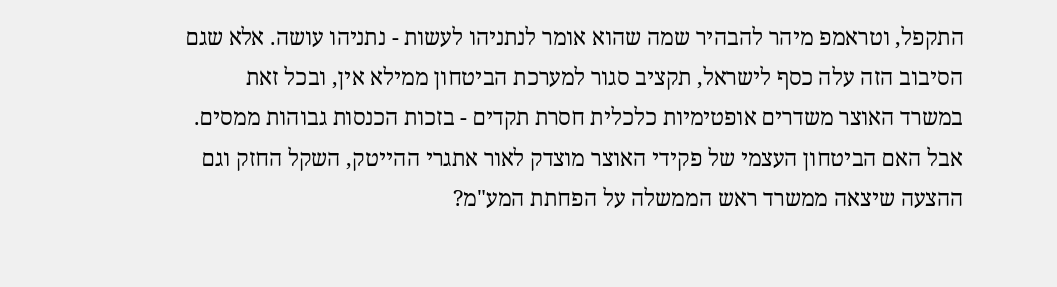התקפל, וטראמפ מיהר להבהיר שמה שהוא אומר לנתניהו לעשות - נתניהו עושה. אלא שגם הסיבוב הזה עלה כסף לישראל, תקציב סגור למערכת הביטחון ממילא אין, ובכל זאת במשרד האוצר משדרים אופטימיות כלכלית חסרת תקדים - בזכות הכנסות גבוהות ממסים. אבל האם הביטחון העצמי של פקידי האוצר מוצדק לאור אתגרי ההייטק, השקל החזק וגם ההצעה שיצאה ממשרד ראש הממשלה על הפחתת המע"מ?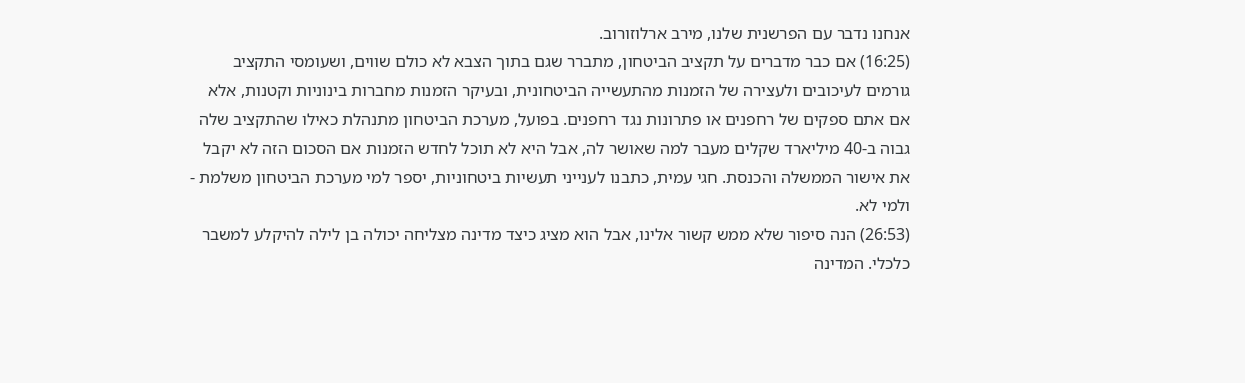אנחנו נדבר עם הפרשנית שלנו, מירב ארלוזורוב.
(16:25) אם כבר מדברים על תקציב הביטחון, מתברר שגם בתוך הצבא לא כולם שווים, ושעומסי התקציב גורמים לעיכובים ולעצירה של הזמנות מהתעשייה הביטחונית, ובעיקר הזמנות מחברות בינוניות וקטנות, אלא אם אתם ספקים של רחפנים או פתרונות נגד רחפנים. בפועל, מערכת הביטחון מתנהלת כאילו שהתקציב שלה גבוה ב-40 מיליארד שקלים מעבר למה שאושר לה, אבל היא לא תוכל לחדש הזמנות אם הסכום הזה לא יקבל את אישור הממשלה והכנסת. חגי עמית, כתבנו לענייני תעשיות ביטחוניות, יספר למי מערכת הביטחון משלמת - ולמי לא.
(26:53) הנה סיפור שלא ממש קשור אלינו, אבל הוא מציג כיצד מדינה מצליחה יכולה בן לילה להיקלע למשבר כלכלי. המדינה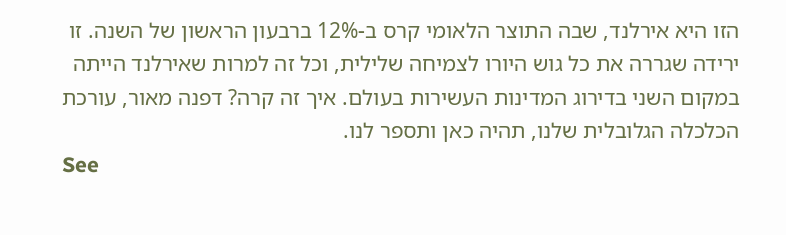הזו היא אירלנד, שבה התוצר הלאומי קרס ב-12% ברבעון הראשון של השנה. זו ירידה שגררה את כל גוש היורו לצמיחה שלילית, וכל זה למרות שאירלנד הייתה במקום השני בדירוג המדינות העשירות בעולם. איך זה קרה? דפנה מאור, עורכת הכלכלה הגלובלית שלנו, תהיה כאן ותספר לנו.
See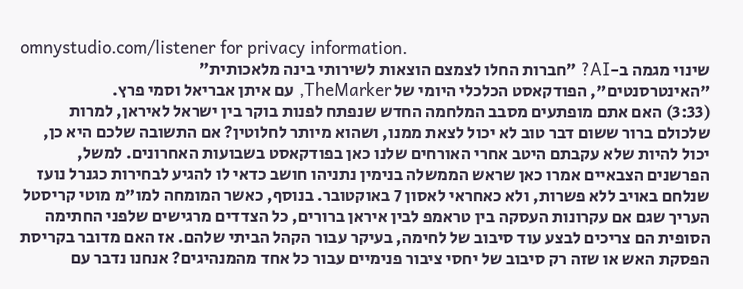omnystudio.com/listener for privacy information.
שינוי מגמה ב-AI? ״חברות החלו לצמצם הוצאות לשירותי בינה מלאכותית״
"האינטרסנטים", הפודקאסט הכלכלי היומי של TheMarker, עם איתן אבריאל וסמי פרץ.
(3:33) האם אתם מופתעים מסבב המלחמה החדש שנפתח לפנות בוקר בין ישראל לאיראן, למרות שלכולם ברור ששום דבר טוב לא יכול לצאת ממנו, ושהוא מיותר לחלוטין? אם התשובה שלכם היא כן, יכול להיות שלא עקבתם היטב אחרי האורחים שלנו כאן בפודקאסט בשבועות האחרונים. למשל, הפרשנים הצבאיים אמרו כאן שראש הממשלה בנימין נתניהו חושב כדאי לו להגיע לבחירות כגנרל נועז שנלחם באויב ללא פשרות, ולא כאחראי לאסון 7 באוקטובר. בנוסף, כאשר המומחה למו"מ מוטי קריסטל העריך שגם אם עקרונות העסקה בין טראמפ לבין איראן ברורים, כל הצדדים מרגישים שלפני החתימה הסופית הם צריכים לבצע עוד סיבוב של לחימה, בעיקר עבור הקהל הביתי שלהם. אז האם מדובר בקריסת הפסקת האש או שזה רק סיבוב של יחסי ציבור פנימיים עבור כל אחד מהמנהיגים? אנחנו נדבר עם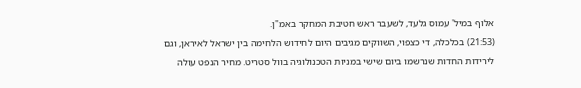אלוף במיל' עמוס גלעד, לשעבר ראש חטיבת המחקר באמ"ן.
(21:53) בכלכלה, די כצפוי, השווקים מגיבים היום לחידוש הלחימה בין ישראל לאיראן, וגם לירידות החדות שנרשמו ביום שישי במניות הטכנולוגיה בוול סטריט. מחיר הנפט עולה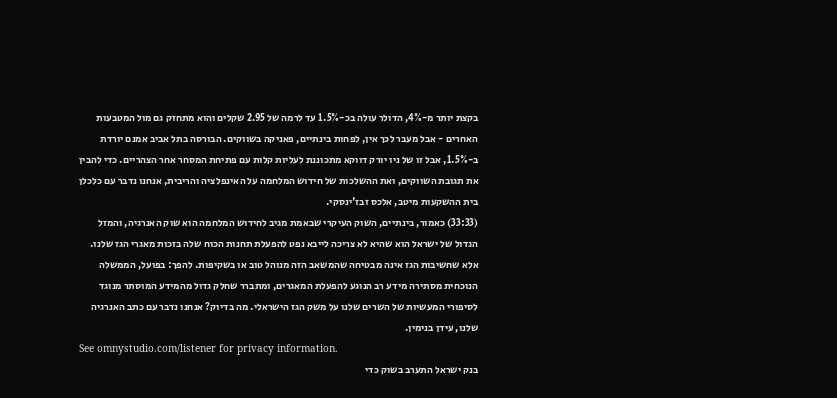בקצת יותר מ-4%, הדולר עולה בכ-1.5% עד לרמה של 2.95 שקלים והוא מתחזק גם מול המטבעות האחרים - אבל מעבר לכך אין, לפחות בינתיים, פאניקה בשווקים. הבורסה בתל אביב אמנם יורדת ב-1.5%, אבל זו של ניו יורק דווקא מתכוננת לעליות קלות עם פתיחת המסחר אחר הצהריים. כדי להבין את תגובת השווקים, ואת ההשלכות של חידוש המלחמה על האינפלציה והריבית, אנחנו נדבר עם כלכלן בית ההשקעות מיטב, אלכס זבז'ינסקי.
(33:33) כאמור, בינתיים, השוק העיקרי שבאמת מגיב לחידוש המלחמה הוא שוק האנרגיה, והמזל הגדול של ישראל הוא שהיא לא צריכה לייבא נפט להפעלת תחנות הכוח שלה בזכות מאגרי הגז שלנו. אלא שחשיבות הגז אינה מבטיחה שהמשאב הזה מנוהל טוב או בשקיפות. להפך: בפועל, הממשלה הנוכחית מסתירה מידע רב הנוגע להפעלת המאגרים, ומתברר שחלק גדול מהמידע המוסתר מנוגד לסיפורי המעשיות של השרים שלנו על משק הגז הישראלי. מה בדיוק? אנחנו נדבר עם כתב האנרגיה שלנו, עידן בנימין.
See omnystudio.com/listener for privacy information.
בנק ישראל התערב בשוק כדי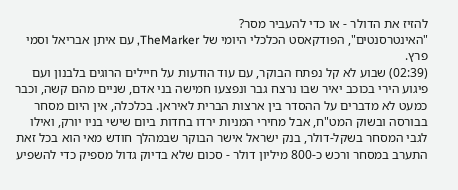להזיז את הדולר - או כדי להעביר מסר?
"האינטרסנטים", הפודקאסט הכלכלי היומי של TheMarker, עם איתן אבריאל וסמי פרץ.
(02:39) שבוע לא קל נפתח הבוקר, עם עוד הודעות על חיילים הרוגים בלבנון ועם פיגוע הירי בכוכב יאיר שבו נרצח גבר ונפצעו חמישה בני אדם, שניים מהם קשה, וכבר כמעט לא מדברים על ההסדר בין ארצות הברית לאיראן. בכלכלה, אין היום מסחר בבורסה ובשוק המט"ח, אבל מחירי המניות ירדו בחדות ביום שישי בניו יורק, ואילו לגבי המסחר בשקל-דולר, בנק ישראל אישר הבוקר שבמהלך חודש מאי הוא בכל זאת התערב במסחר ורכש כ-800 מיליון דולר - סכום שלא בדיוק גדול מספיק כדי להשפיע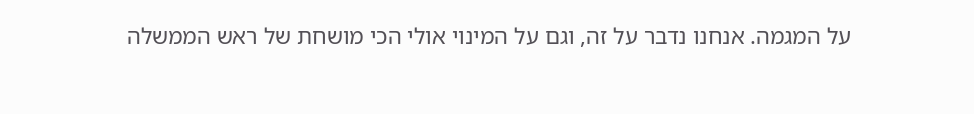על המגמה. אנחנו נדבר על זה, וגם על המינוי אולי הכי מושחת של ראש הממשלה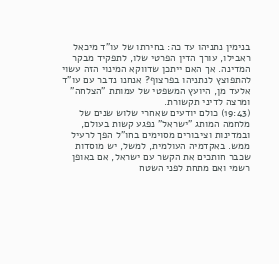בנימין נתניהו עד כה: בחירתו של עו"ד מיכאל ראבילו, עורך הדין הפרטי שלו, לתפקיד מבקר המדינה. אך האם ייתכן שדווקא המינוי הזה עשוי להתפוצץ לנתניהו בפרצוף? אנחנו נדבר עם עו"ד אלעד מן, היועץ המשפטי של עמותת "הצלחה" ומרצה לדיני תקשורת.
(19:43) כולם יודעים שאחרי שלוש שנים של מלחמה המותג "ישראל" נפגע קשות בעולם, ובמדינות וציבורים מסוימים בחו"ל הפך לרעיל ממש. באקדמיה העולמית, למשל, יש מוסדות שכבר חותכים את הקשר עם ישראל, אם באופן רשמי ואם מתחת לפני השטח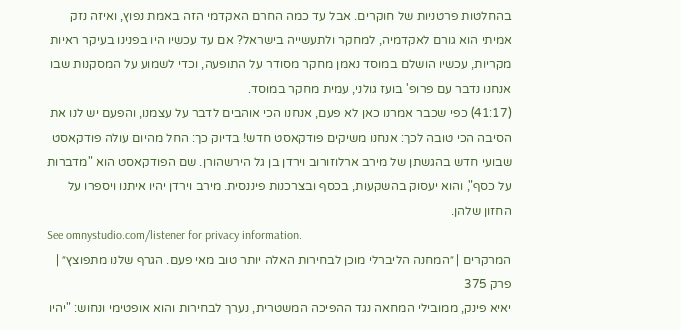בהחלטות פרטניות של חוקרים. אבל עד כמה החרם האקדמי הזה באמת נפוץ, ואיזה נזק אמיתי הוא גורם לאקדמיה, למחקר ולתעשייה בישראל? אם עד עכשיו היו בפנינו בעיקר ראיות מקריות, עכשיו הושלם במוסד נאמן מחקר מסודר על התופעה, וכדי לשמוע על המסקנות שבו אנחנו נדבר עם פרופ' בועז גולני, עמית מחקר במוסד.
(41:17) כפי שכבר אמרנו כאן לא פעם, אנחנו הכי אוהבים לדבר על עצמנו, והפעם יש לנו את הסיבה הכי טובה לכך: אנחנו משיקים פודקאסט חדש! בדיוק כך: החל מהיום עולה פודקאסט שבועי חדש בהגשתן של מירב ארלוזורוב וירדן בן גל הירשהורן. שם הפודקאסט הוא "מדברות על כסף", והוא יעסוק בהשקעות, בכסף ובצרכנות פיננסית. מירב וירדן יהיו איתנו ויספרו על החזון שלהן.
See omnystudio.com/listener for privacy information.
המרקרים | ״המחנה הליברלי מוכן לבחירות האלה יותר טוב מאי פעם. הגרף שלנו מתפוצץ״ | פרק 375
יאיא פינק, ממובילי המחאה נגד ההפיכה המשטרית, נערך לבחירות והוא אופטימי ונחוש: "יהיו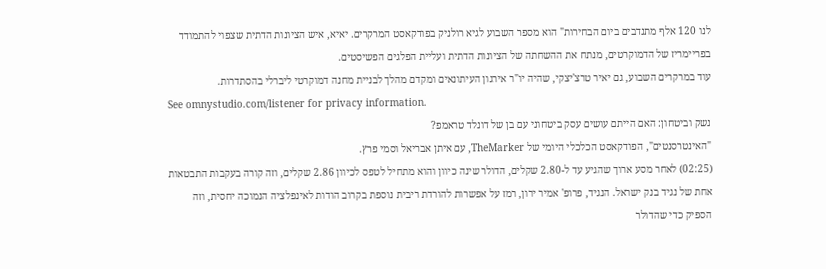לנו 120 אלף מתנדבים ביום הבחירות" הוא מספר השבוע לגיא רולניק בפודקאסט המרקרים. יאיא, איש הציונות הדתית שצפוי להתמודד בפריימריז של הדמוקרטים, מנתח את ההשחתה של הציונות הדתית ועליית הפלגים הפשיסטים.
עוד במרקרים השבוע, גם יאיר טרצ'יצקי, שהיה יו"ר אירגון העיתונאים ומקדם מהלך לבניית מחנה דמוקרטי ליברלי בהסתדרות.
See omnystudio.com/listener for privacy information.
נשק וביטחון: האם הייתם עושים עסק ביטחוני עם בן של דונלד טראמפ?
"האינטרסנטים", הפודקאסט הכלכלי היומי של TheMarker, עם איתן אבריאל וסמי פרץ.
(02:25) לאחר מסע ארוך שהגיע עד ל-2.80 שקלים, הדולר שינה כיוון והוא מתחיל לטפס לכיוון 2.86 שקלים, וזה קורה בעקבות התבטאות אחת של נגיד בנק ישראל. הנגיד, פרופ' אמיר ירון, רמז על אפשרות להורדת ריבית נוספת בקרוב הודות לאינפלציה הנמוכה יחסית, וזה הספיק כדי שהדולר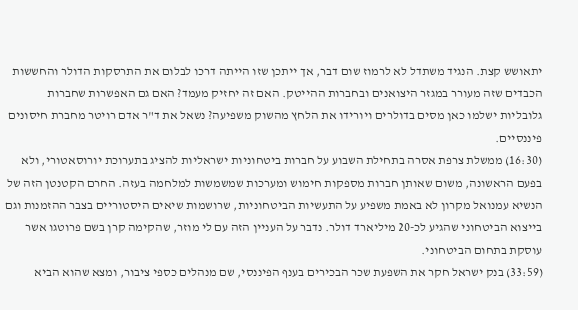יתאושש קצת. הנגיד משתדל לא לרמוז שום דבר, אך ייתכן שזו הייתה דרכו לבלום את התרסקות הדולר והחששות הכבדים שזה מעורר במגזר היצואנים ובחברות ההייטק. האם זה יחזיק מעמד? האם גם האפשרות שחברות גלובליות ישלמו כאן מסים בדולרים ויורידו את הלחץ מהשוק משפיעה? נשאל את ד"ר אדם רויטר מחברת חיסונים פיננסיים.
(16:30) ממשלת צרפת אסרה בתחילת השבוע על חברות ביטחוניות ישראליות להציג בתערוכת יורוסאטורי, ולא בפעם הראשונה, משום שאותן חברות מספקות חימוש ומערכות שמשמשות למלחמה בעזה. החרם הקטנטן הזה של הנשיא עמנואל מקרון לא באמת משפיע על התעשיות הביטחוניות, שרושמות שיאים היסטוריים בצבר ההזמנות וגם בייצוא הביטחוני שהגיע לכ-20 מיליארד דולר. נדבר על העניין הזה עם לי מוזר, שהקימה קרן בשם פרוטגו אשר עוסקת בתחום הביטחוני.
(33:59) בנק ישראל חקר את השפעת שכר הבכירים בענף הפיננסי, שם מנהלים כספי ציבור, ומצא שהוא הביא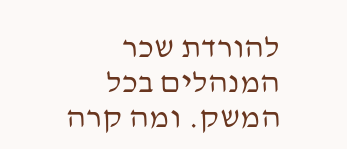להורדת שכר המנהלים בכל המשק. ומה קרה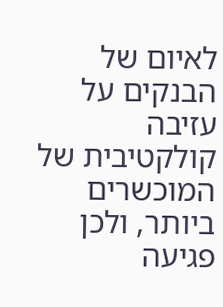לאיום של הבנקים על עזיבה קולקטיבית של המוכשרים ביותר, ולכן פגיעה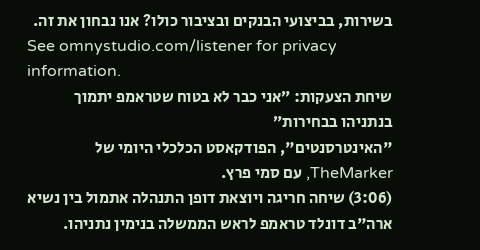בשירות, בביצועי הבנקים ובציבור כולו? אנו נבחון את זה.
See omnystudio.com/listener for privacy information.
שיחת הצעקות: ״אני כבר לא בטוח שטראמפ יתמוך בנתניהו בבחירות״
"האינטרסנטים", הפודקאסט הכלכלי היומי של TheMarker, עם סמי פרץ.
(3:06) שיחה חריגה ויוצאת דופן התנהלה אתמול בין נשיא ארה"ב דונלד טראמפ לראש הממשלה בנימין נתניהו.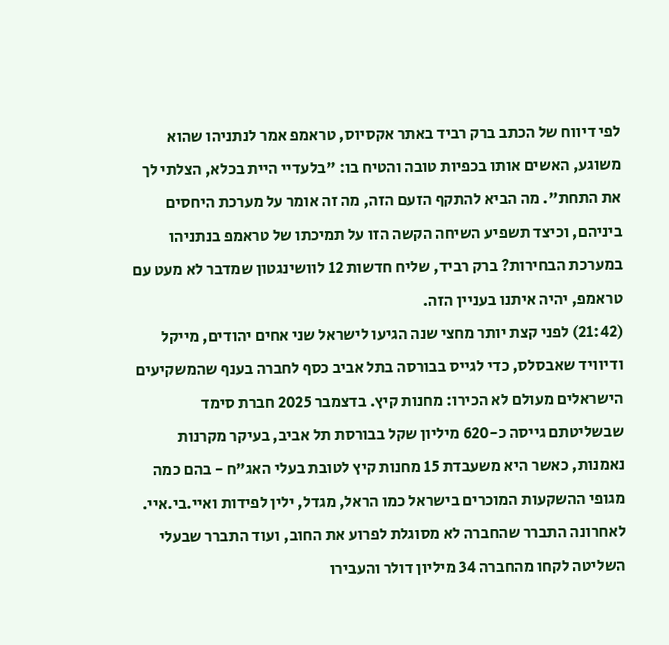לפי דיווח של הכתב ברק רביד באתר אקסיוס, טראמפ אמר לנתניהו שהוא משוגע, האשים אותו בכפיות טובה והטיח בו: "בלעדיי היית בכלא, הצלתי לך את התחת". מה הביא להתקף הזעם הזה, מה זה אומר על מערכת היחסים ביניהם, וכיצד תשפיע השיחה הקשה הזו על תמיכתו של טראמפ בנתניהו במערכת הבחירות? ברק רביד, שליח חדשות 12 לוושינגטון שמדבר לא מעט עם טראמפ, יהיה איתנו בעניין הזה.
(21:42) לפני קצת יותר מחצי שנה הגיעו לישראל שני אחים יהודים, מייקל ודיוויד שאבסלס, כדי לגייס בבורסה בתל אביב כסף לחברה בענף שהמשקיעים הישראלים מעולם לא הכירו: מחנות קיץ. בדצמבר 2025 חברת סימד שבשליטתם גייסה כ-620 מיליון שקל בבורסת תל אביב, בעיקר מקרנות נאמנות, כאשר היא משעבדת 15 מחנות קיץ לטובת בעלי האג"ח - בהם כמה מגופי ההשקעות המוכרים בישראל כמו הראל, מגדל, ילין לפידות ואיי.בי.איי. לאחרונה התברר שהחברה לא מסוגלת לפרוע את החוב, ועוד התברר שבעלי השליטה לקחו מהחברה 34 מיליון דולר והעבירו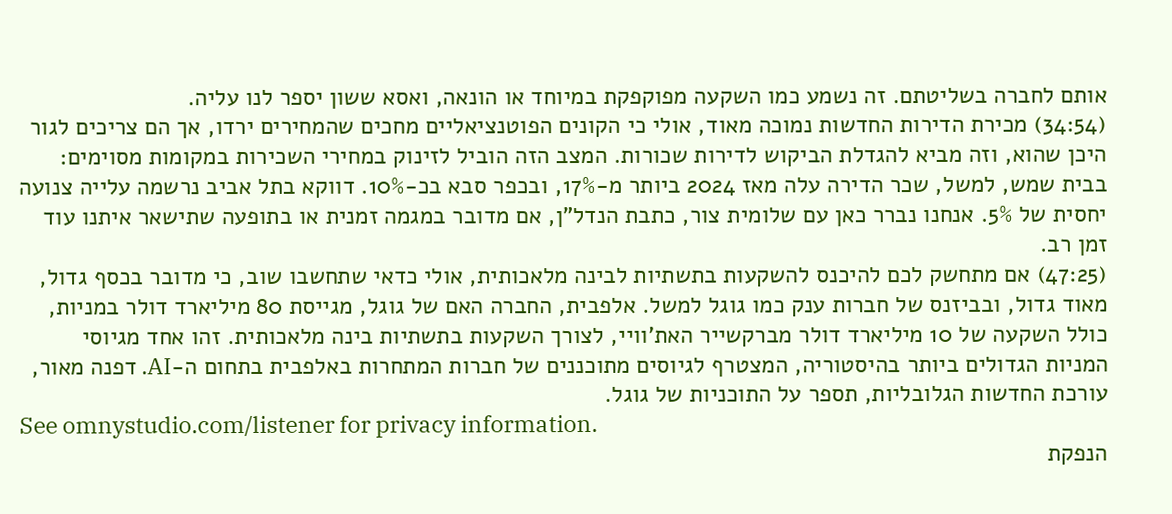אותם לחברה בשליטתם. זה נשמע כמו השקעה מפוקפקת במיוחד או הונאה, ואסא ששון יספר לנו עליה.
(34:54) מכירת הדירות החדשות נמוכה מאוד, אולי כי הקונים הפוטנציאליים מחכים שהמחירים ירדו, אך הם צריכים לגור היכן שהוא, וזה מביא להגדלת הביקוש לדירות שכורות. המצב הזה הוביל לזינוק במחירי השכירות במקומות מסוימים: בבית שמש, למשל, שכר הדירה עלה מאז 2024 ביותר מ-17%, ובכפר סבא בכ-10%. דווקא בתל אביב נרשמה עלייה צנועה יחסית של 5%. אנחנו נברר כאן עם שלומית צור, כתבת הנדל"ן, אם מדובר במגמה זמנית או בתופעה שתישאר איתנו עוד זמן רב.
(47:25) אם מתחשק לכם להיכנס להשקעות בתשתיות לבינה מלאכותית, אולי כדאי שתחשבו שוב, כי מדובר בכסף גדול, מאוד גדול, ובביזנס של חברות ענק כמו גוגל למשל. אלפבית, החברה האם של גוגל, מגייסת 80 מיליארד דולר במניות, כולל השקעה של 10 מיליארד דולר מברקשייר האת'וויי, לצורך השקעות בתשתיות בינה מלאכותית. זהו אחד מגיוסי המניות הגדולים ביותר בהיסטוריה, המצטרף לגיוסים מתוכננים של חברות המתחרות באלפבית בתחום ה-AI. דפנה מאור, עורכת החדשות הגלובליות, תספר על התוכניות של גוגל.
See omnystudio.com/listener for privacy information.
הנפקת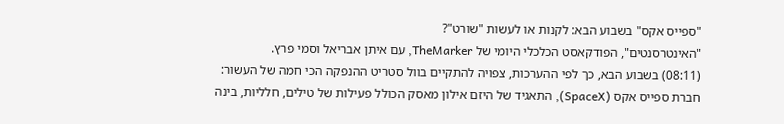"ספייס אקס" בשבוע הבא: לקנות או לעשות "שורט"?
"האינטרסנטים", הפודקאסט הכלכלי היומי של TheMarker, עם איתן אבריאל וסמי פרץ.
(08:11) בשבוע הבא, כך לפי ההערכות, צפויה להתקיים בוול סטריט ההנפקה הכי חמה של העשור: חברת ספייס אקס (SpaceX), התאגיד של היזם אילון מאסק הכולל פעילות של טילים, חלליות, בינה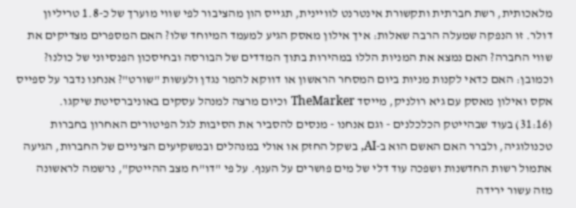מלאכותית, רשת חברתית ותקשורת אינטרנט לוויינית, תגייס הון מהציבור לפי שווי מוערך של כ-1.8 טריליון דולר. זו הנפקה שמעלה הרבה שאלות: איך אילון מאסק הגיע למעמד המיוחד שלו? האם המספרים מצדיקים את שווי החברה? האם נמצא את המניות הללו במהירות בתוך המדדים של הבורסה ובחיסכון הפנסיוני של כולנו? וכמובן: האם כדאי לקנות מניות ביום המסחר הראשון או דווקא להמר נגדן ולעשות "שורט"? אנחנו נדבר על ספייס אקס ואילון מאסק עם גיא רולניק, מייסד TheMarker וכיום מרצה למנהל עסקים באוניברסיטת שיקגו.
(31:16) בעוד שבהייטק הכלכלנים - וגם אנחנו - מנסים להסביר את הסיבות לגל הפיטורים האחרון בחברות טכנולוגיה, ולברר האם האשם הוא ב-AI, בשקל החזק או אולי במנהלים ובמשקיעים הציניים של החברות, הגיעה אתמול רשות החדשנות ושפכה עוד דלי של מים פושרים על הענף. על פי "דו"ח מצב ההייטק", נרשמה לראשונה מזה עשור ירידה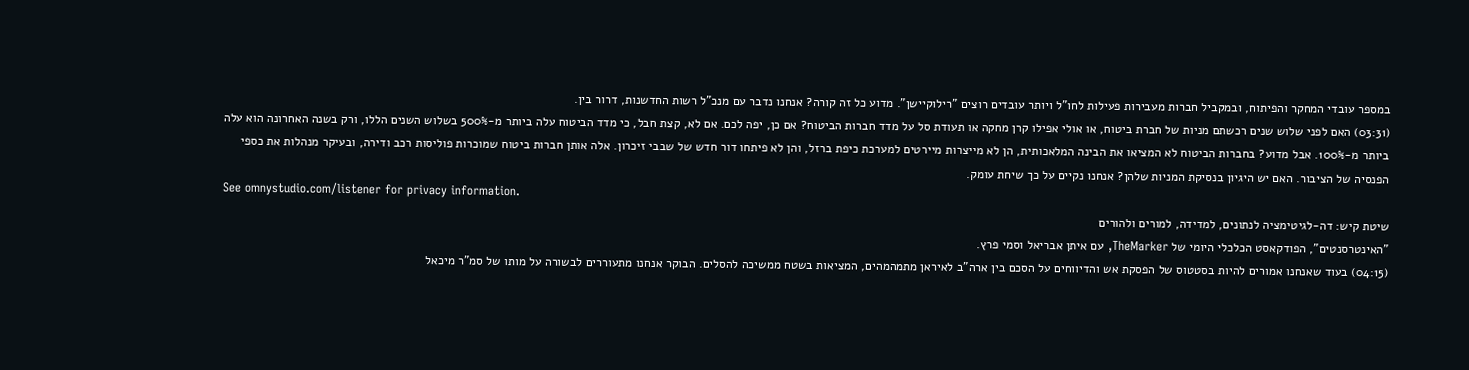במספר עובדי המחקר והפיתוח, ובמקביל חברות מעבירות פעילות לחו"ל ויותר עובדים רוצים "רילוקיישן". מדוע כל זה קורה? אנחנו נדבר עם מנכ"ל רשות החדשנות, דרור בין.
(03:31) האם לפני שלוש שנים רכשתם מניות של חברת ביטוח, או אולי אפילו קרן מחקה או תעודת סל על מדד חברות הביטוח? אם כן, יפה לכם. אם לא, קצת חבל, כי מדד הביטוח עלה ביותר מ-500% בשלוש השנים הללו, ורק בשנה האחרונה הוא עלה ביותר מ-100%. אבל מדוע? בחברות הביטוח לא המציאו את הבינה המלאכותית, הן לא מייצרות מיירטים למערכת כיפת ברזל, והן לא פיתחו דור חדש של שבבי זיכרון. אלה אותן חברות ביטוח שמוכרות פוליסות רכב ודירה, ובעיקר מנהלות את כספי הפנסיה של הציבור. האם יש היגיון בנסיקת המניות שלהן? אנחנו נקיים על כך שיחת עומק.
See omnystudio.com/listener for privacy information.
שיטת קיש: דה-לגיטימציה לנתונים, למדידה, למורים ולהורים
"האינטרסנטים", הפודקאסט הכלכלי היומי של TheMarker, עם איתן אבריאל וסמי פרץ.
(04:15) בעוד שאנחנו אמורים להיות בסטטוס של הפסקת אש והדיווחים על הסכם בין ארה"ב לאיראן מתמהמהים, המציאות בשטח ממשיכה להסלים. הבוקר אנחנו מתעוררים לבשורה על מותו של סמ"ר מיכאל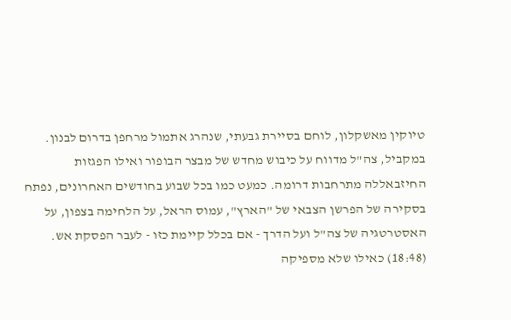טיוקין מאשקלון, לוחם בסיירת גבעתי, שנהרג אתמול מרחפן בדרום לבנון. במקביל, צה"ל מדווח על כיבוש מחדש של מבצר הבופור ואילו הפגזות החיזבאללה מתרחבות דרומה. כמעט כמו בכל שבוע בחודשים האחרונים, נפתח בסקירה של הפרשן הצבאי של "הארץ", עמוס הראל, על הלחימה בצפון, על האסטרטגיה של צה"ל ועל הדרך - אם בכלל קיימת כזו - לעבר הפסקת אש.
(18:48) כאילו שלא מספיקה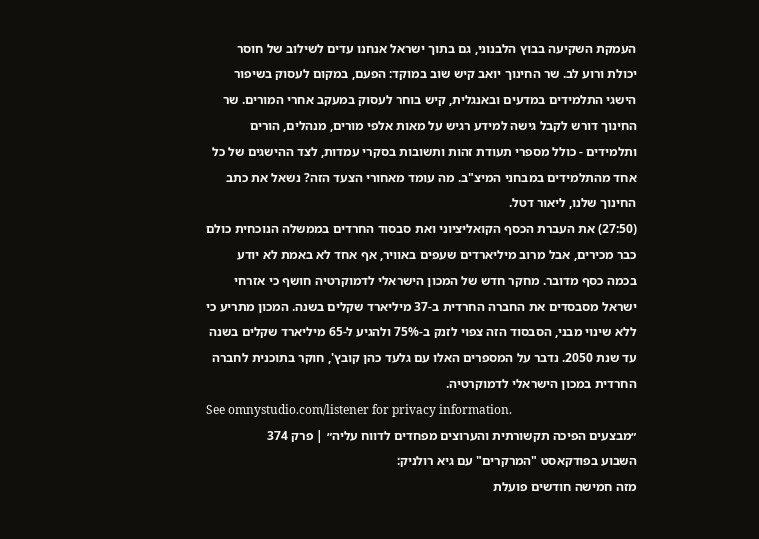העמקת השקיעה בבוץ הלבנוני, גם בתוך ישראל אנחנו עדים לשילוב של חוסר יכולת ורוע לב. שר החינוך יואב קיש שוב במוקד: הפעם, במקום לעסוק בשיפור הישגי התלמידים במדעים ובאנגלית, קיש בוחר לעסוק במעקב אחרי המורים. שר החינוך דורש לקבל גישה למידע רגיש על מאות אלפי מורים, מנהלים, הורים ותלמידים - כולל מספרי תעודת זהות ותשובות בסקרי עמדות, לצד ההישגים של כל אחד מהתלמידים במבחני המיצ"ב. מה עומד מאחורי הצעד הזה? נשאל את כתב החינוך שלנו, ליאור דטל.
(27:50) את העברת הכסף הקואליציוני ואת סבסוד החרדים בממשלה הנוכחית כולם כבר מכירים, אבל מרוב מיליארדים שעפים באוויר, אף אחד לא באמת לא יודע בכמה כסף מדובר. מחקר חדש של המכון הישראלי לדמוקרטיה חושף כי אזרחי ישראל מסבסדים את החברה החרדית ב-37 מיליארד שקלים בשנה. המכון מתריע כי ללא שינוי מבני, הסבסוד הזה צפוי לזנק ב-75% ולהגיע ל-65 מיליארד שקלים בשנה עד שנת 2050. נדבר על המספרים האלו עם גלעד כהן קובץ', חוקר בתוכנית לחברה החרדית במכון הישראלי לדמוקרטיה.
See omnystudio.com/listener for privacy information.
״מבצעים הפיכה תקשורתית והערוצים מפחדים לדווח עליה״ | פרק 374
השבוע בפודקאסט "המרקרים" עם גיא רולניק:
מזה חמישה חודשים פועלת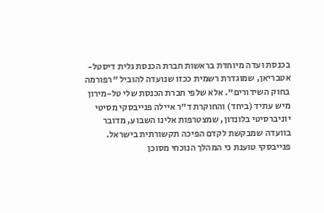בכנסת ועדה מיוחדת בראשות חברת הכנסת גלית דיסטל-אטבריאן, שמוגדרת רשמית ככזו שנועדה להוביל "רפורמה בחוק השידורים". אלא שלפי חברת הכנסת שלי טל-מירון מיש עתיד (ביחד) והחוקרת ד"ר איילה פנייבסקי מסיטי יוניברסיטי בלונדון, שמצטרפות אלינו השבוע, מדובר בוועדה שמבקשת לקדם הפיכה תקשורתית בישראל. פנייבסקי טוענת כי המהלך הנוכחי מסוכן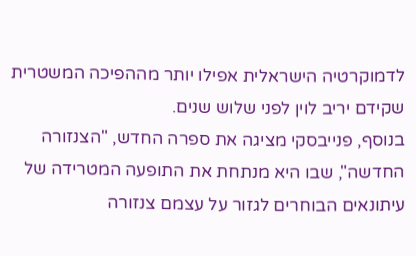לדמוקרטיה הישראלית אפילו יותר מההפיכה המשטרית שקידם יריב לוין לפני שלוש שנים.
בנוסף, פנייבסקי מציגה את ספרה החדש, "הצנזורה החדשה", שבו היא מנתחת את התופעה המטרידה של עיתונאים הבוחרים לגזור על עצמם צנזורה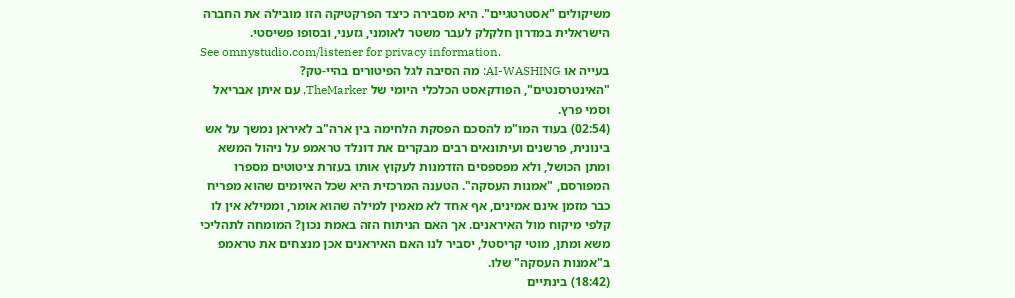משיקולים "אסטרטגיים". היא מסבירה כיצד הפרקטיקה הזו מובילה את החברה הישראלית במדרון חלקלק לעבר משטר לאומני, גזעני, ובסופו פשיסטי.
See omnystudio.com/listener for privacy information.
בעייה או AI-WASHING: מה הסיבה לגל הפיטורים בהיי-טק?
"האינטרסנטים", הפודקאסט הכלכלי היומי של TheMarker, עם איתן אבריאל וסמי פרץ.
(02:54) בעוד המו"מ להסכם הפסקת הלחימה בין ארה"ב לאיראן נמשך על אש בינונית, פרשנים ועיתונאים רבים מבקרים את דונלד טראמפ על ניהול המשא ומתן הכושל, ולא מפספסים הזדמנות לעקוץ אותו בעזרת ציטוטים מספרו המפורסם, "אמנות העסקה". הטענה המרכזית היא שכל האיומים שהוא מפריח כבר מזמן אינם אמינים, אף אחד לא מאמין למילה שהוא אומר, וממילא אין לו קלפי מיקוח מול האיראנים. אך האם הניתוח הזה באמת נכון? המומחה לתהליכי משא ומתן, מוטי קריסטל, יסביר לנו האם האיראנים אכן מנצחים את טראמפ ב"אמנות העסקה" שלו.
(18:42) בינתיים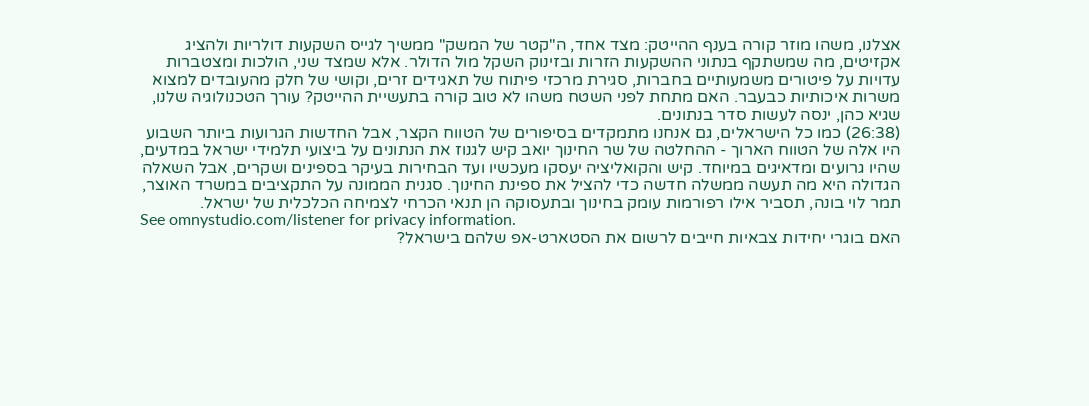אצלנו, משהו מוזר קורה בענף ההייטק: מצד אחד, ה"קטר של המשק" ממשיך לגייס השקעות דולריות ולהציג אקזיטים, מה שמשתקף בנתוני ההשקעות הזרות ובזינוק השקל מול הדולר. אלא שמצד שני, הולכות ומצטברות עדויות על פיטורים משמעותיים בחברות, סגירת מרכזי פיתוח של תאגידים זרים, וקושי של חלק מהעובדים למצוא משרות איכותיות כבעבר. האם מתחת לפני השטח משהו לא טוב קורה בתעשיית ההייטק? עורך הטכנולוגיה שלנו, שגיא כהן, ינסה לעשות סדר בנתונים.
(26:38) כמו כל הישראלים, גם אנחנו מתמקדים בסיפורים של הטווח הקצר, אבל החדשות הגרועות ביותר השבוע היו אלה של הטווח הארוך - ההחלטה של שר החינוך יואב קיש לגנוז את הנתונים על ביצועי תלמידי ישראל במדעים, שהיו גרועים ומדאיגים במיוחד. קיש והקואליציה יעסקו מעכשיו ועד הבחירות בעיקר בספינים ושקרים, אבל השאלה הגדולה היא מה תעשה ממשלה חדשה כדי להציל את ספינת החינוך. סגנית הממונה על התקציבים במשרד האוצר, תמר לוי בונה, תסביר אילו רפורמות עומק בחינוך ובתעסוקה הן תנאי הכרחי לצמיחה הכלכלית של ישראל.
See omnystudio.com/listener for privacy information.
האם בוגרי יחידות צבאיות חייבים לרשום את הסטארט-אפ שלהם בישראל?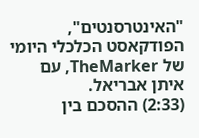"האינטרסנטים", הפודקאסט הכלכלי היומי של TheMarker, עם איתן אבריאל.
(2:33) ההסכם בין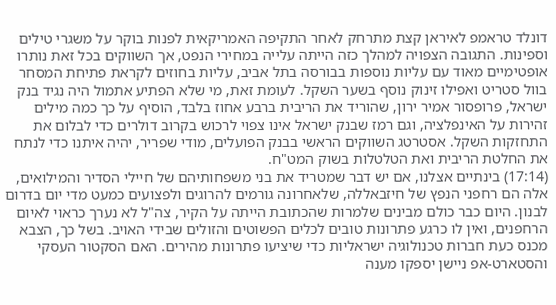דונלד טראמפ לאיראן קצת מתרחק לאחר התקיפה האמריקאית לפנות בוקר על משגרי טילים וספינות. התגובה הצפויה למהלך כזה הייתה עלייה במחירי הנפט, אך השווקים בכל זאת נותרו אופטימיים מאוד עם עליות נוספות בבורסה בתל אביב, עליות בחוזים לקראת פתיחת המסחר בוול סטריט ואפילו זינוק נוסף בשער השקל. לעומת זאת, מי שלא הפתיע אתמול היה נגיד בנק ישראל, פרופסור אמיר ירון, שהוריד את הריבית ברבע אחוז בלבד, הוסיף על כך כמה מילים זהירות על האינפלציה, וגם רמז שבנק ישראל אינו צפוי לרכוש בקרוב דולרים כדי לבלום את התחזקות השקל. אסטרטג השווקים הראשי בבנק הפועלים, מודי שפריר, יהיה איתנו כדי לנתח את החלטת הריבית ואת הטלטלות בשוק המט"ח.
(17:14) בינתיים אצלנו, אם יש דבר שמטריד את בני משפחותיהם של חיילי הסדיר והמילואים, אלה הם רחפני הנפץ של חיזבאללה, שלאחרונה גורמים להרוגים ולפצועים כמעט מדי יום בדרום לבנון. היום כבר כולם מבינים שלמרות שהכתובת הייתה על הקיר, צה"ל לא נערך כראוי לאיום הרחפנים, ואין לו כרגע פתרונות טובים לכלים הפשוטים והזולים שבידי האויב. בשל כך, הצבא מכנס כעת חברות טכנולוגיה ישראליות כדי שיציעו פתרונות מהירים. האם הסקטור העסקי והסטארט-אפ ניישן יספקו מענה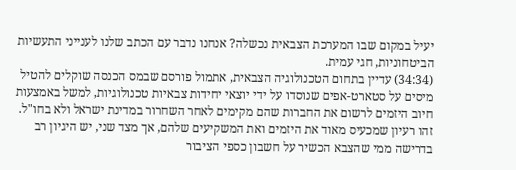יעיל במקום שבו המערכת הצבאית נכשלה? אנחנו נדבר עם הכתב שלנו לענייני התעשיות הביטחוניות, חגי עמית.
(34:34) עדיין בתחום הטכנולוגיה הצבאית, אתמול פורסם שבמס הכנסה שוקלים להטיל מיסים על סטארט-אפים שנוסדו על ידי יוצאי יחידות צבאיות טכנולוגיות, למשל באמצעות חיוב היזמים לרשום את החברות שהם מקימים לאחר השחרור במדינת ישראל ולא בחו"ל. זהו רעיון שמכעיס מאוד את היזמים ואת המשקיעים שלהם, אך מצד שני, יש היגיון רב בדרישה ממי שהצבא הכשיר על חשבון כספי הציבור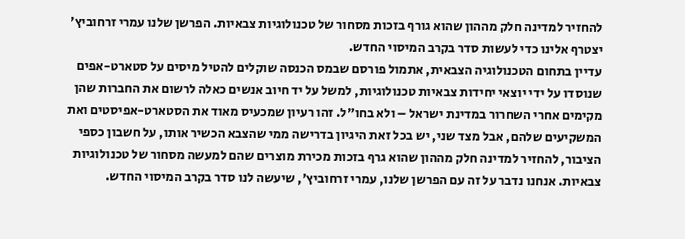להחזיר למדינה חלק מההון שהוא גורף בזכות מסחור של טכנולוגיות צבאיות. הפרשן שלנו עמרי זרחוביץ' יצטרף אלינו כדי לעשות סדר בקרב המיסוי החדש.
עדיין בתחום הטכנולוגיה הצבאית, אתמול פורסם שבמס הכנסה שוקלים להטיל מיסים על סטארט-אפים שנוסדו על ידי יוצאי יחידות צבאיות טכנולוגיות, למשל על יד חיוב אנשים כאלה לרשום את החברות שהן מקימים אחרי השחרור במדינת ישראל – ולא בחו"ל. זהו רעיון שמכעיס מאוד את הסטארט-אפיסטים ואת המשקיעים שלהם, אבל מצד שני, יש בכל זאת היגיון בדרישה ממי שהצבא הכשיר אותו, על חשבון כספי הציבור, להחזיר למדינה חלק מההון שהוא גרף בזכות מכירת מוצרים שהם למעשה מסחור של טכנולוגיות צבאיות. אנחנו נדבר על זה עם הפרשן שלנו, עמרי זרחוביץ', שיעשה לנו סדר בקרב המיסוי החדש.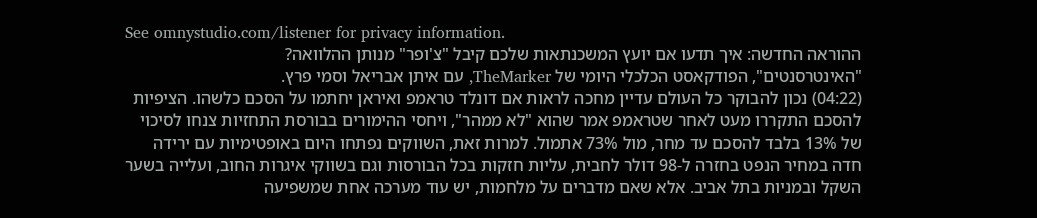See omnystudio.com/listener for privacy information.
ההוראה החדשה: איך תדעו אם יועץ המשכנתאות שלכם קיבל "צ'ופר" מנותן ההלוואה?
"האינטרסנטים", הפודקאסט הכלכלי היומי של TheMarker, עם איתן אבריאל וסמי פרץ.
(04:22) נכון להבוקר כל העולם עדיין מחכה לראות אם דונלד טראמפ ואיראן יחתמו על הסכם כלשהו. הציפיות להסכם התקררו מעט לאחר שטראמפ אמר שהוא "לא ממהר", ויחסי ההימורים בבורסת התחזיות צנחו לסיכוי של 13% בלבד להסכם עד מחר, מול 73% אתמול. למרות זאת, השווקים נפתחו היום באופטימיות עם ירידה חדה במחיר הנפט בחזרה ל-98 דולר לחבית, עליות חזקות בכל הבורסות וגם בשווקי איגרות החוב, ועלייה בשער השקל ובמניות בתל אביב. אלא שאם מדברים על מלחמות, יש עוד מערכה אחת שמשפיעה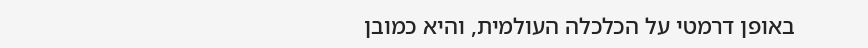באופן דרמטי על הכלכלה העולמית, והיא כמובן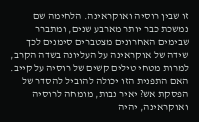זו שבין רוסיה ואוקראינה. הלחימה שם נמשכת כבר יותר מארבע שנים, ומתברר שבימים האחרונים מצטברים סימנים לכך שידה של אוקראינה על העליונה בשדה הקרב, למרות מטחי טילים קשים של רוסיה על קייב. האם התפנית הזו יכולה להוביל להסדר של הפסקת אש? יאיר נבות, מומחה לרוסיה ואוקראינה, יהיה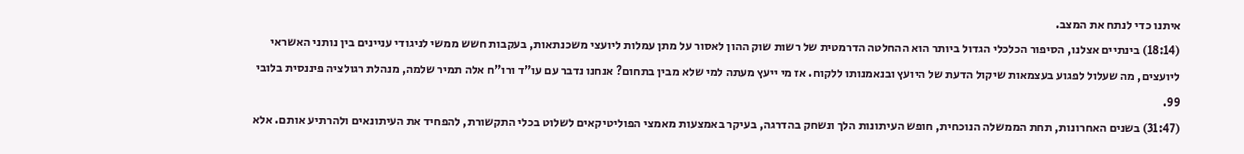איתנו כדי לנתח את המצב.
(18:14) בינתיים אצלנו, הסיפור הכלכלי הגדול ביותר הוא ההחלטה הדרמטית של רשות שוק ההון לאסור על מתן עמלות ליועצי משכנתאות, בעקבות חשש ממשי לניגודי עניינים בין נותני האשראי ליועצים, מה שעלול לפגוע בעצמאות שיקול הדעת של היועץ ובנאמנותו ללקוח. אז מי ייעץ מעתה למי שלא מבין בתחום? אנחנו נדבר עם עו"ד ורו"ח אלה תמיר שלמה, מנהלת רגולציה פיננסית בלובי 99.
(31:47) בשנים האחרונות, תחת הממשלה הנוכחית, חופש העיתונות הלך ונשחק בהדרגה, בעיקר באמצעות מאמצי הפוליטיקאים לשלוט בכלי התקשורת, להפחיד את העיתונאים ולהרתיע אותם. אלא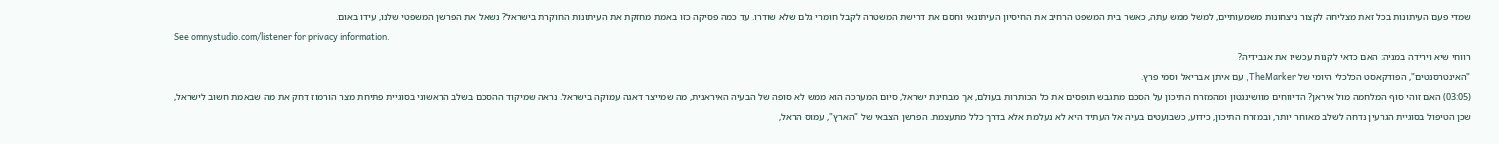שמדי פעם העיתונות בכל זאת מצליחה לקצור ניצחונות משמעותיים, למשל ממש עתה, כאשר בית המשפט הרחיב את החיסיון העיתונאי וחסם את דרישת המשטרה לקבל חומרי גלם שלא שודרו. עד כמה פסיקה כזו באמת מחזקת את העיתונות החוקרת בישראל? נשאל את הפרשן המשפטי שלנו, עידו באום.
See omnystudio.com/listener for privacy information.
רווחי שיא וירידה במניה: האם כדאי לקנות עכשיו את אנבידיה?
"האינטרסנטים", הפודקאסט הכלכלי היומי של TheMarker, עם איתן אבריאל וסמי פרץ.
(03:05) האם זוהי סוף המלחמה מול איראן? הדיווחים מוושינגטון ומהמזרח התיכון על הסכם מתגבש תופסים את כל הכותרות בעולם, אך מבחינת ישראל, סיום המערכה הוא ממש לא סופה של הבעיה האיראנית, מה שמייצר דאגה עמוקה בישראל. נראה שמיקוד ההסכם בשלב הראשוני בסוגיית פתיחת מצר הורמוז דחק את מה שבאמת חשוב לישראל, שכן הטיפול בסוגיית הגרעין נדחה לשלב מאוחר יותר, ובמזרח התיכון, כידוע, כשבועטים בעיה אל העתיד היא לא נעלמת אלא בדרך כלל מתעצמת. הפרשן הצבאי של "הארץ", עמוס הראל,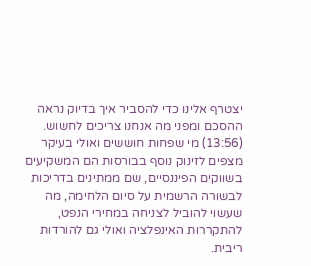יצטרף אלינו כדי להסביר איך בדיוק נראה ההסכם ומפני מה אנחנו צריכים לחשוש.
(13:56) מי שפחות חוששים ואולי בעיקר מצפים לזינוק נוסף בבורסות הם המשקיעים בשווקים הפיננסיים, שם ממתינים בדריכות לבשורה הרשמית על סיום הלחימה, מה שעשוי להוביל לצניחה במחירי הנפט, להתקררות האינפלציה ואולי גם להורדות ריבית.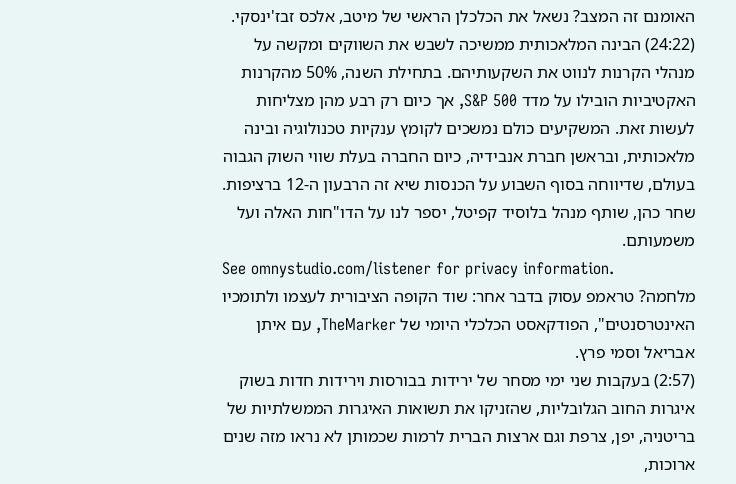האומנם זה המצב? נשאל את הכלכלן הראשי של מיטב, אלכס זבז'ינסקי.
(24:22) הבינה המלאכותית ממשיכה לשבש את השווקים ומקשה על מנהלי הקרנות לנווט את השקעותיהם. בתחילת השנה, 50% מהקרנות האקטיביות הובילו על מדד S&P 500, אך כיום רק רבע מהן מצליחות לעשות זאת. המשקיעים כולם נמשכים לקומץ ענקיות טכנולוגיה ובינה מלאכותית, ובראשן חברת אנבידיה, כיום החברה בעלת שווי השוק הגבוה בעולם, שדיווחה בסוף השבוע על הכנסות שיא זה הרבעון ה-12 ברציפות. שחר כהן, שותף מנהל בלוסיד קפיטל, יספר לנו על הדו"חות האלה ועל משמעותם.
See omnystudio.com/listener for privacy information.
מלחמה? טראמפ עסוק בדבר אחר: שוד הקופה הציבורית לעצמו ולתומכיו
האינטרסנטים", הפודקאסט הכלכלי היומי של TheMarker, עם איתן אבריאל וסמי פרץ.
(2:57) בעקבות שני ימי מסחר של ירידות בבורסות וירידות חדות בשוק איגרות החוב הגלובליות, שהזניקו את תשואות האיגרות הממשלתיות של בריטניה, יפן, צרפת וגם ארצות הברית לרמות שכמותן לא נראו מזה שנים ארוכות,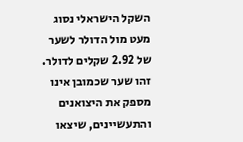השקל הישראלי נסוג מעט מול הדולר לשער של 2.92 שקלים לדולר. זהו שער שכמובן אינו מספק את היצואנים והתעשיינים, שיצאו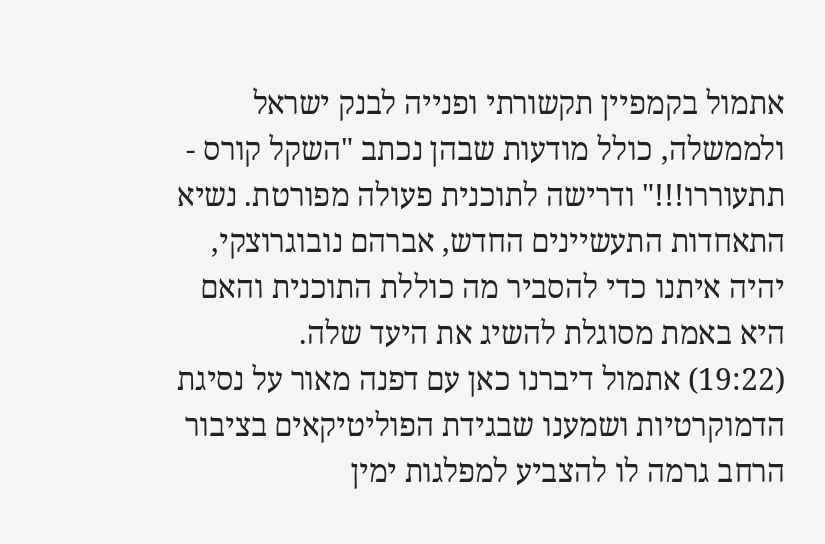אתמול בקמפיין תקשורתי ופנייה לבנק ישראל ולממשלה, כולל מודעות שבהן נכתב "השקל קורס - תתעוררו!!!" ודרישה לתוכנית פעולה מפורטת. נשיא התאחדות התעשיינים החדש, אברהם נובוגרוצקי, יהיה איתנו כדי להסביר מה כוללת התוכנית והאם היא באמת מסוגלת להשיג את היעד שלה.
(19:22) אתמול דיברנו כאן עם דפנה מאור על נסיגת הדמוקרטיות ושמענו שבגידת הפוליטיקאים בציבור הרחב גרמה לו להצביע למפלגות ימין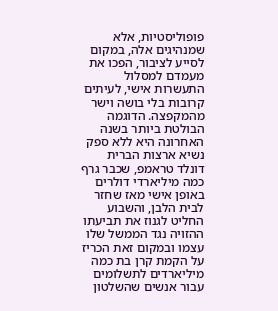פופוליסטיות, אלא שמנהיגים אלה, במקום לסייע לציבור, הפכו את מעמדם למסלול התעשרות אישי, לעיתים קרובות בלי בושה וישר מהמקפצה. הדוגמה הבולטת ביותר בשנה האחרונה היא ללא ספק נשיא ארצות הברית דונלד טראמפ, שכבר גרף כמה מיליארדי דולרים באופן אישי מאז שחזר לבית הלבן, והשבוע החליט לגנוז את תביעתו ההזויה נגד הממשל שלו עצמו ובמקום זאת הכריז על הקמת קרן בת כמה מיליארדים לתשלומים עבור אנשים שהשלטון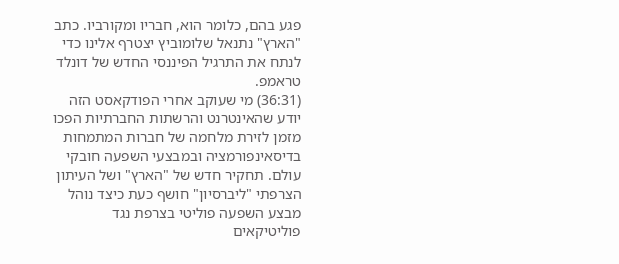פגע בהם, כלומר הוא, חבריו ומקורביו. כתב "הארץ" נתנאל שלומוביץ יצטרף אלינו כדי לנתח את התרגיל הפיננסי החדש של דונלד טראמפ.
(36:31) מי שעוקב אחרי הפודקאסט הזה יודע שהאינטרנט והרשתות החברתיות הפכו מזמן לזירת מלחמה של חברות המתמחות בדיסאינפורמציה ובמבצעי השפעה חובקי עולם. תחקיר חדש של "הארץ" ושל העיתון הצרפתי "ליברסיון" חושף כעת כיצד נוהל מבצע השפעה פוליטי בצרפת נגד פוליטיקאים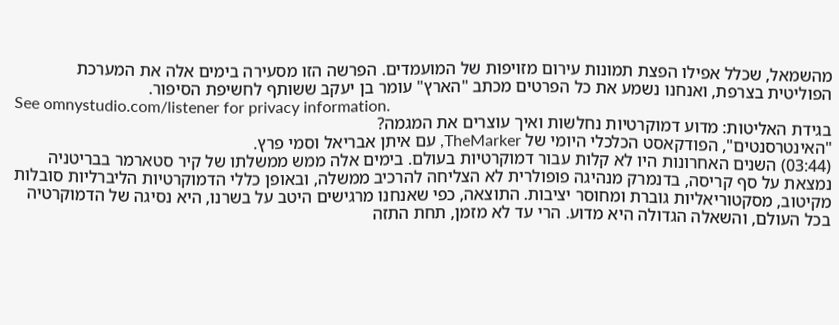מהשמאל, שכלל אפילו הפצת תמונות עירום מזויפות של המועמדים. הפרשה הזו מסעירה בימים אלה את המערכת הפוליטית בצרפת, ואנחנו נשמע את כל הפרטים מכתב "הארץ" עומר בן יעקב ששותף לחשיפת הסיפור.
See omnystudio.com/listener for privacy information.
בגידת האליטות: מדוע דמוקרטיות נחלשות ואיך עוצרים את המגמה?
"האינטרסנטים", הפודקאסט הכלכלי היומי של TheMarker, עם איתן אבריאל וסמי פרץ.
(03:44) השנים האחרונות היו לא קלות עבור דמוקרטיות בעולם. בימים אלה ממש ממשלתו של קיר סטארמר בבריטניה נמצאת על סף קריסה, בדנמרק מנהיגה פופולרית לא הצליחה להרכיב ממשלה, ובאופן כללי הדמוקרטיות הליברליות סובלות מקיטוב, מסקטוריאליות גוברת ומחוסר יציבות. התוצאה, כפי שאנחנו מרגישים היטב על בשרנו, היא נסיגה של הדמוקרטיה בכל העולם, והשאלה הגדולה היא מדוע. הרי עד לא מזמן, תחת התזה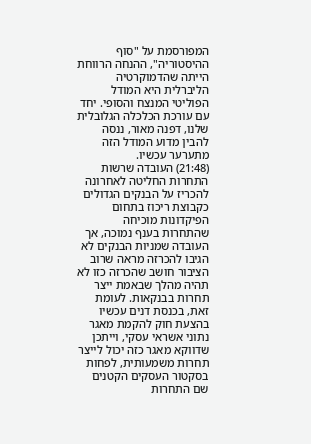המפורסמת על "סוף ההיסטוריה", ההנחה הרווחת הייתה שהדמוקרטיה הליברלית היא המודל הפוליטי המנצח והסופי. יחד עם עורכת הכלכלה הגלובלית שלנו, דפנה מאור, ננסה להבין מדוע המודל הזה מתערער עכשיו.
(21:48) העובדה שרשות התחרות החליטה לאחרונה להכריז על הבנקים הגדולים כקבוצת ריכוז בתחום הפיקדונות מוכיחה שהתחרות בענף נמוכה, אך העובדה שמניות הבנקים לא הגיבו להכרזה מראה שרוב הציבור חושב שהכרזה כזו לא תהיה מהלך שבאמת ייצר תחרות בבנקאות. לעומת זאת, בכנסת דנים עכשיו בהצעת חוק להקמת מאגר נתוני אשראי עסקי, וייתכן שדווקא מאגר כזה יכול לייצר תחרות משמעותית, לפחות בסקטור העסקים הקטנים שם התחרות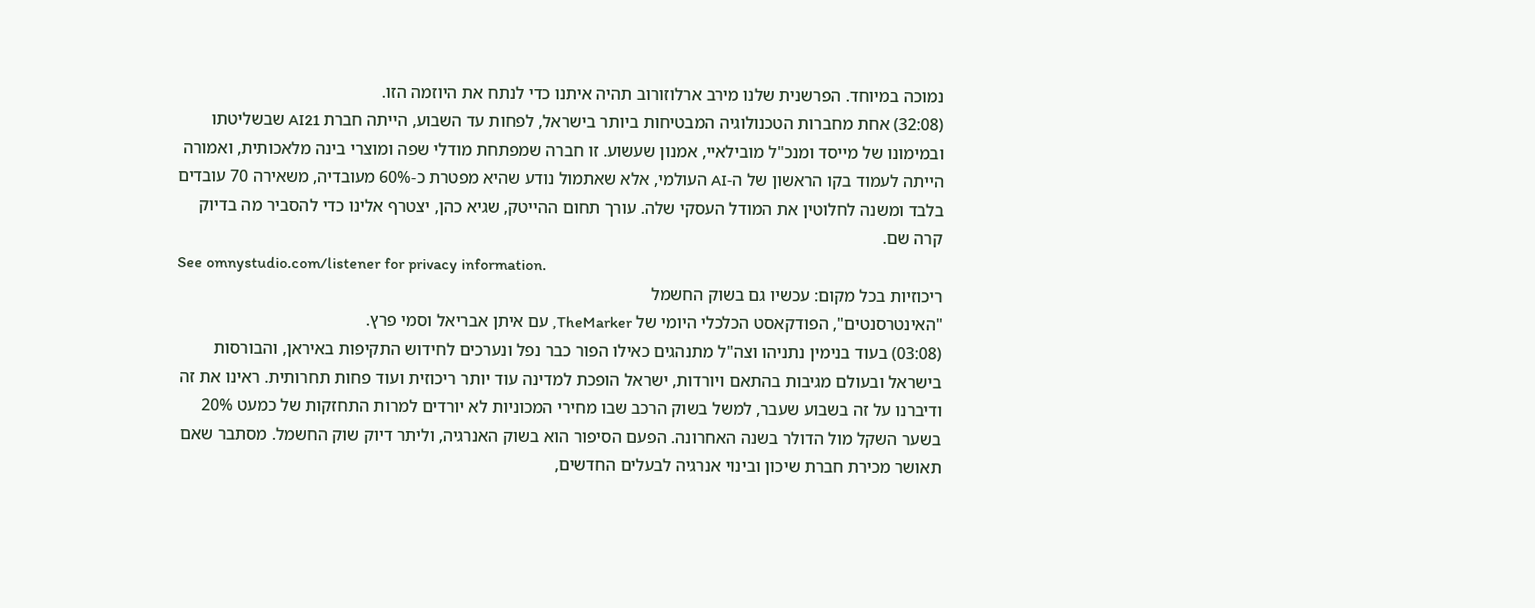נמוכה במיוחד. הפרשנית שלנו מירב ארלוזורוב תהיה איתנו כדי לנתח את היוזמה הזו.
(32:08) אחת מחברות הטכנולוגיה המבטיחות ביותר בישראל, לפחות עד השבוע, הייתה חברת AI21 שבשליטתו ובמימונו של מייסד ומנכ"ל מובילאיי, אמנון שעשוע. זו חברה שמפתחת מודלי שפה ומוצרי בינה מלאכותית, ואמורה הייתה לעמוד בקו הראשון של ה-AI העולמי, אלא שאתמול נודע שהיא מפטרת כ-60% מעובדיה, משאירה 70 עובדים בלבד ומשנה לחלוטין את המודל העסקי שלה. עורך תחום ההייטק, שגיא כהן, יצטרף אלינו כדי להסביר מה בדיוק קרה שם.
See omnystudio.com/listener for privacy information.
ריכוזיות בכל מקום: עכשיו גם בשוק החשמל
"האינטרסנטים", הפודקאסט הכלכלי היומי של TheMarker, עם איתן אבריאל וסמי פרץ.
(03:08) בעוד בנימין נתניהו וצה"ל מתנהגים כאילו הפור כבר נפל ונערכים לחידוש התקיפות באיראן, והבורסות בישראל ובעולם מגיבות בהתאם ויורדות, ישראל הופכת למדינה עוד יותר ריכוזית ועוד פחות תחרותית. ראינו את זה ודיברנו על זה בשבוע שעבר, למשל בשוק הרכב שבו מחירי המכוניות לא יורדים למרות התחזקות של כמעט 20% בשער השקל מול הדולר בשנה האחרונה. הפעם הסיפור הוא בשוק האנרגיה, וליתר דיוק שוק החשמל. מסתבר שאם תאושר מכירת חברת שיכון ובינוי אנרגיה לבעלים החדשים,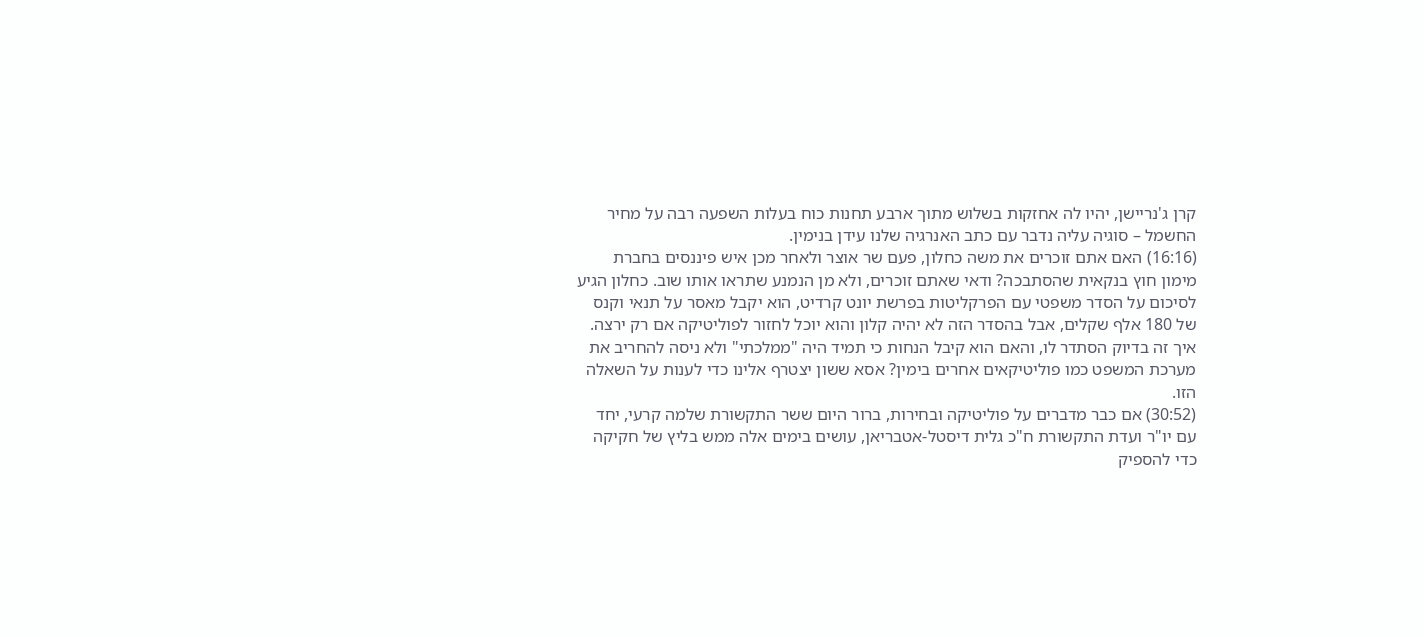קרן ג'נריישן, יהיו לה אחזקות בשלוש מתוך ארבע תחנות כוח בעלות השפעה רבה על מחיר החשמל – סוגיה עליה נדבר עם כתב האנרגיה שלנו עידן בנימין.
(16:16) האם אתם זוכרים את משה כחלון, פעם שר אוצר ולאחר מכן איש פיננסים בחברת מימון חוץ בנקאית שהסתבכה? ודאי שאתם זוכרים, ולא מן הנמנע שתראו אותו שוב. כחלון הגיע לסיכום על הסדר משפטי עם הפרקליטות בפרשת יונט קרדיט, הוא יקבל מאסר על תנאי וקנס של 180 אלף שקלים, אבל בהסדר הזה לא יהיה קלון והוא יוכל לחזור לפוליטיקה אם רק ירצה. איך זה בדיוק הסתדר לו, והאם הוא קיבל הנחות כי תמיד היה "ממלכתי" ולא ניסה להחריב את מערכת המשפט כמו פוליטיקאים אחרים בימין? אסא ששון יצטרף אלינו כדי לענות על השאלה הזו.
(30:52) אם כבר מדברים על פוליטיקה ובחירות, ברור היום ששר התקשורת שלמה קרעי, יחד עם יו"ר ועדת התקשורת ח"כ גלית דיסטל-אטבריאן, עושים בימים אלה ממש בליץ של חקיקה כדי להספיק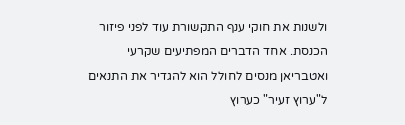ולשנות את חוקי ענף התקשורת עוד לפני פיזור הכנסת. אחד הדברים המפתיעים שקרעי ואטבריאן מנסים לחולל הוא להגדיר את התנאים ל"ערוץ זעיר" כערוץ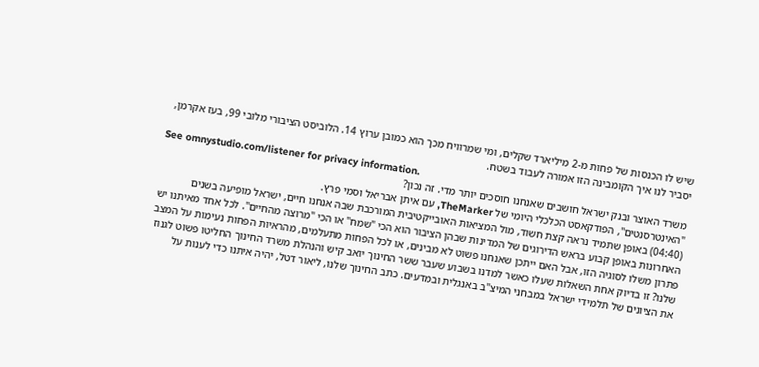שיש לו הכנסות של פחות מ-2 מיליארד שקלים, ומי שמרוויח מכך הוא כמובן ערוץ 14. הלוביסט הציבורי מלובי 99, בעז אקרמן, יסביר לנו איך הקומבינה הזו אמורה לעבוד בשטח.
See omnystudio.com/listener for privacy information.
משרד האוצר ובנק ישראל חושבים שאנחנו חוסכים יותר מדי. זה נכון?
"האינטרסנטים", הפודקאסט הכלכלי היומי של TheMarker, עם איתן אבריאל וסמי פרץ.
(04:40) באופן שתמיד נראה קצת חשוד, מול המציאות האובייקטיבית המורכבת שבה אנחנו חיים, ישראל מופיעה בשנים האחרונות באופן קבוע בראש הדירוגים של המדינות שבהן הציבור הוא הכי "שמח" או הכי "מרוצה מהחיים". לכל אחד מאיתנו יש פתרון משלו לסוגיה הזו, אבל האם ייתכן שאנחנו פשוט לא מבינים, או לכל הפחות מתעלמים, מהראיות הפחות נעימות על המצב שלנו? זו בדיוק אחת השאלות שעלו כאשר למדנו בשבוע שעבר ששר החינוך יואב קיש והנהלת משרד החינוך החליטו פשוט לגנוז את הציונים של תלמידי ישראל במבחני המיצ"ב באנגלית ובמדעים. כתב החינוך שלנו, ליאור דטל, יהיה איתנו כדי לענות על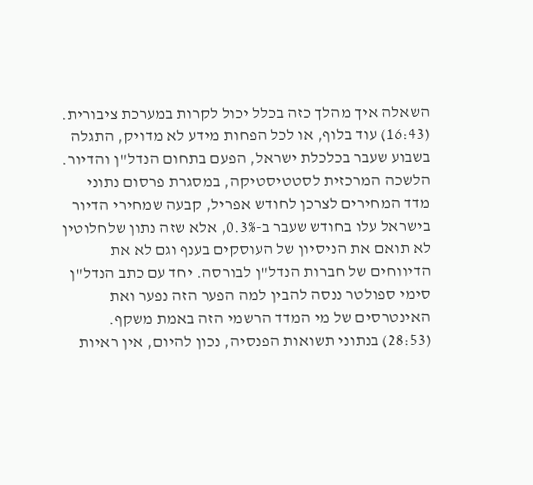השאלה איך מהלך כזה בכלל יכול לקרות במערכת ציבורית.
(16:43) עוד בלוף, או לכל הפחות מידע לא מדויק, התגלה בשבוע שעבר בכלכלת ישראל, הפעם בתחום הנדל"ן והדיור. הלשכה המרכזית לסטטיסטיקה, במסגרת פרסום נתוני מדד המחירים לצרכן לחודש אפריל, קבעה שמחירי הדיור בישראל עלו בחודש שעבר ב-0.3%, אלא שזה נתון שלחלוטין לא תואם את הניסיון של העוסקים בענף וגם לא את הדיווחים של חברות הנדל"ן לבורסה. יחד עם כתב הנדל"ן סימי ספולטר ננסה להבין למה הפער הזה נפער ואת האינטרסים של מי המדד הרשמי הזה באמת משקף.
(28:53) בנתוני תשואות הפנסיה, נכון להיום, אין ראיות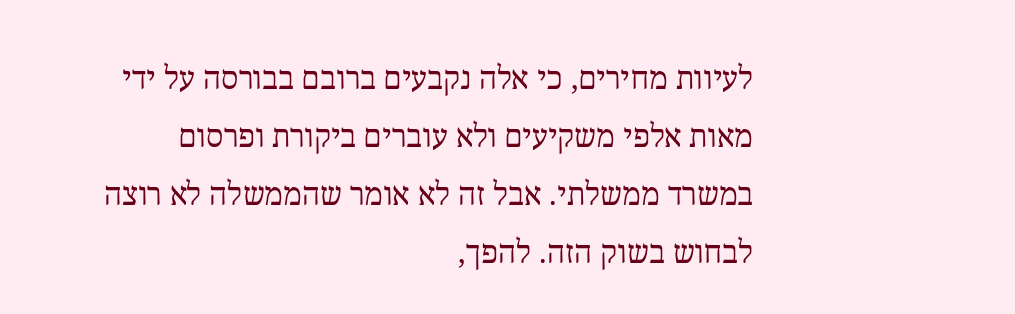לעיוות מחירים, כי אלה נקבעים ברובם בבורסה על ידי מאות אלפי משקיעים ולא עוברים ביקורת ופרסום במשרד ממשלתי. אבל זה לא אומר שהממשלה לא רוצה לבחוש בשוק הזה. להפך,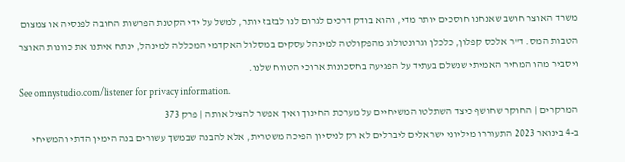משרד האוצר חושב שאנחנו חוסכים יותר מדי, והוא בודק דרכים לגרום לנו לבזבז יותר, למשל על ידי הקטנת הפרשות החובה לפנסיה או צמצום הטבות המס. ד"ר אלכס קפלון, כלכלן וגרונטולוג מהפקולטה למינהל עסקים במסלול האקדמי המכללה למינהל, ינתח איתנו את כוונות האוצר ויסביר מהו המחיר האמיתי שנשלם בעתיד על הפגיעה בחסכונות ארוכי הטווח שלנו.
See omnystudio.com/listener for privacy information.
המרקרים | החוקר שחושף כיצד השתלטו המשיחיים על מערכת החינוך ואיך אפשר להציל אותה | פרק 373
ב-4 בינואר 2023 התעוררו מיליוני ישראלים ליברלים לא רק לניסיון הפיכה משטרית, אלא להבנה שבמשך עשורים בנה הימין הדתי והמשיחי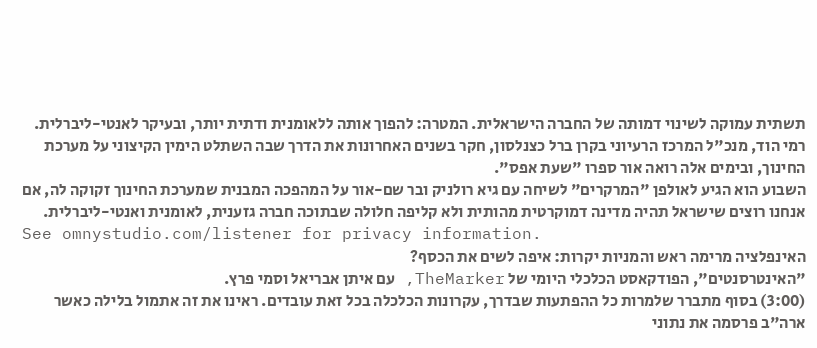תשתית עמוקה לשינוי דמותה של החברה הישראלית. המטרה: להפוך אותה ללאומנית ודתית יותר, ובעיקר לאנטי-ליברלית. רמי הוד, מנכ"ל המרכז הרעיוני בקרן ברל כצנלסון, חקר בשנים האחרונות את הדרך שבה השתלט הימין הקיצוני על מערכת החינוך, ובימים אלה רואה אור ספרו "שעת אפס".
השבוע הוא הגיע לאולפן "המרקרים" לשיחה עם גיא רולניק ובר שם-אור על המהפכה המבנית שמערכת החינוך זקוקה לה, אם אנחנו רוצים שישראל תהיה מדינה דמוקרטית מהותית ולא קליפה חלולה שבתוכה חברה גזענית, לאומנית ואנטי-ליברלית.
See omnystudio.com/listener for privacy information.
האינפלציה מרימה ראש והמניות יקרות: איפה לשים את הכסף?
"האינטרסנטים", הפודקאסט הכלכלי היומי של TheMarker, עם איתן אבריאל וסמי פרץ.
(3:00) בסוף מתברר שלמרות כל ההפתעות שבדרך, עקרונות הכלכלה בכל זאת עובדים. ראינו את זה אתמול בלילה כאשר ארה"ב פרסמה את נתוני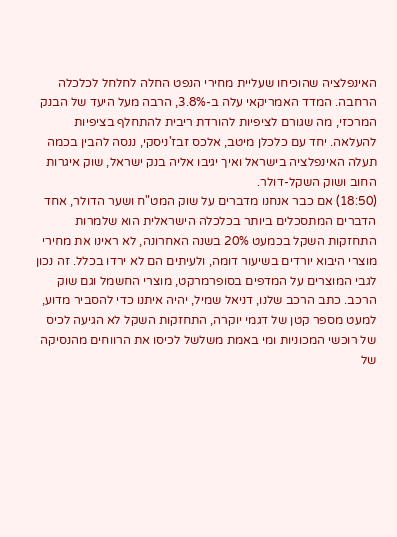האינפלציה שהוכיחו שעליית מחירי הנפט החלה לחלחל לכלכלה הרחבה. המדד האמריקאי עלה ב-3.8%, הרבה מעל היעד של הבנק המרכזי, מה שגורם לציפיות להורדת ריבית להתחלף בציפיות להעלאה. יחד עם כלכלן מיטב, אלכס זבז'ניסקי, ננסה להבין בכמה תעלה האינפלציה בישראל ואיך יגיבו אליה בנק ישראל, שוק איגרות החוב ושוק השקל-דולר.
(18:50) אם כבר אנחנו מדברים על שוק המט"ח ושער הדולר, אחד הדברים המתסכלים ביותר בכלכלה הישראלית הוא שלמרות התחזקות השקל בכמעט 20% בשנה האחרונה, לא ראינו את מחירי מוצרי היבוא יורדים בשיעור דומה, ולעיתים הם לא ירדו בכלל. זה נכון לגבי המוצרים על המדפים בסופרמרקט, מוצרי החשמל וגם שוק הרכב. כתב הרכב שלנו, דניאל שמיל, יהיה איתנו כדי להסביר מדוע, למעט מספר קטן של דגמי יוקרה, התחזקות השקל לא הגיעה לכיס של רוכשי המכוניות ומי באמת משלשל לכיסו את הרווחים מהנסיקה של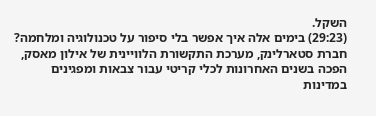השקל.
(29:23) בימים אלה איך אפשר בלי סיפור על טכנולוגיה ומלחמה? חברת סטארלינק, מערכת התקשורת הלוויינית של אילון מאסק, הפכה בשנים האחרונות לכלי קריטי עבור צבאות ומפגינים במדינות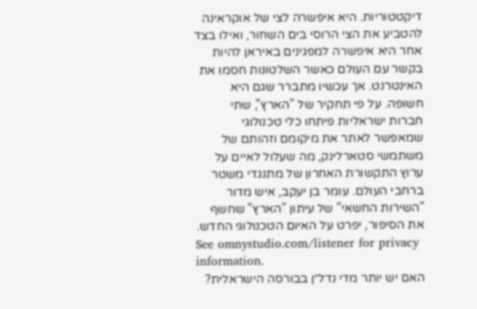דיקטטוריות. היא איפשרה לצי של אוקראינה להטביע את הצי הרוסי בים השחור, ואילו בצד אחר היא איפשרה למפגינים באיראן להיות בקשר עם העולם כאשר השלטונות חסמו את האינטרנט. אך עכשיו מתברר שגם היא חשופה. על פי תחקיר של "הארץ", שתי חברות ישראליות פיתחו כלי טכנולוגי שמאפשר לאתר את מיקומם וזהותם של משתמשי סטארלינק, מה שעלול לאיים על ערוץ התקשורת האחרון של מתנגדי משטר ברחבי העולם. עומר בן יעקב, איש מדור "השירות החשאי" של עיתון "הארץ" שחשף את הסיפור, יפרט על האיום הטכנולוגי החדש.
See omnystudio.com/listener for privacy information.
האם יש יותר מדי נדל״ן בבורסה הישראלית?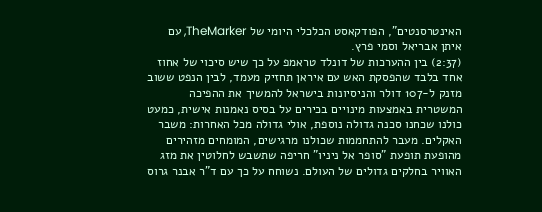האינטרסנטים", הפודקאסט הכלכלי היומי של TheMarker, עם איתן אבריאל וסמי פרץ.
(2:37) בין ההערכות של דונלד טראמפ על כך שיש סיכוי של אחוז אחד בלבד שהפסקת האש עם איראן תחזיק מעמד, לבין הנפט ששוב מזנק ל-107 דולר והניסיונות בישראל להמשיך את ההפיכה המשטרית באמצעות מינויים בכירים על בסיס נאמנות אישית, כמעט כולנו שכחנו סכנה גדולה נוספת, אולי גדולה מכל האחרות: משבר האקלים. מעבר להתחממות שכולנו מרגישים, המומחים מזהירים מהופעת תופעת "סופר אל ניניו" חריפה שתשבש לחלוטין את מזג האוויר בחלקים גדולים של העולם. נשוחח על כך עם ד"ר אבנר גרוס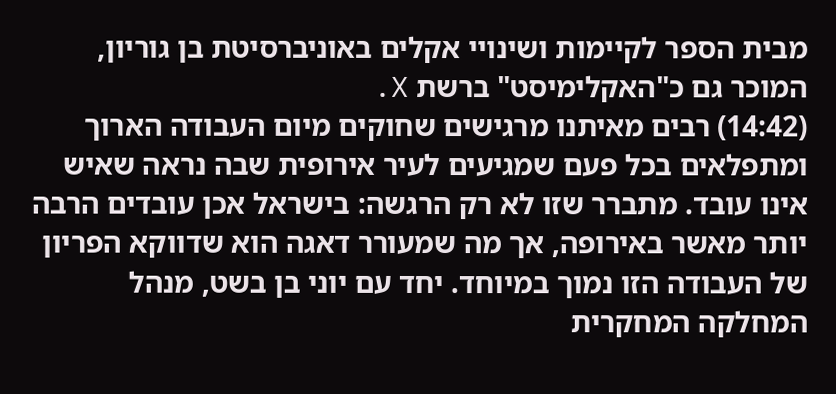מבית הספר לקיימות ושינויי אקלים באוניברסיטת בן גוריון, המוכר גם כ"האקלימיסט" ברשת X.
(14:42) רבים מאיתנו מרגישים שחוקים מיום העבודה הארוך ומתפלאים בכל פעם שמגיעים לעיר אירופית שבה נראה שאיש אינו עובד. מתברר שזו לא רק הרגשה: בישראל אכן עובדים הרבה יותר מאשר באירופה, אך מה שמעורר דאגה הוא שדווקא הפריון של העבודה הזו נמוך במיוחד. יחד עם יוני בן בשט, מנהל המחלקה המחקרית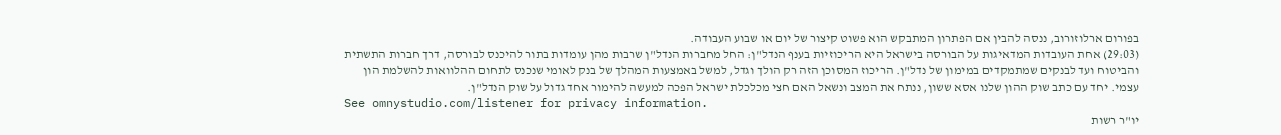בפורום ארלוזורוב, ננסה להבין אם הפתרון המתבקש הוא פשוט קיצור של יום או שבוע העבודה.
(29:03) אחת העובדות המדאיגות על הבורסה בישראל היא הריכוזיות בענף הנדל"ן: החל מחברות הנדל"ן שרבות מהן עומדות בתור להיכנס לבורסה, דרך חברות התשתית והביטוח ועד לבנקים שמתמקדים במימון של נדל"ן. הריכוז המסוכן הזה רק הולך וגדל, למשל באמצעות המהלך של בנק לאומי שנכנס לתחום ההלוואות להשלמת הון עצמי. יחד עם כתב שוק ההון שלנו אסא ששון, ננתח את המצב ונשאל האם חצי מכלכלת ישראל הפכה למעשה להימור אחד גדול על שוק הנדל"ן.
See omnystudio.com/listener for privacy information.
יו"ר רשות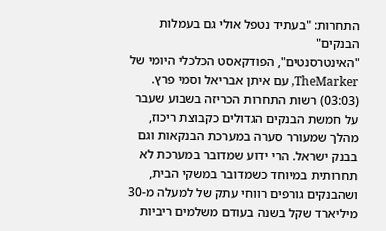התחרות: "בעתיד נטפל אולי גם בעמלות הבנקים"
"האינטרסנטים", הפודקאסט הכלכלי היומי של TheMarker, עם איתן אבריאל וסמי פרץ.
(03:03) רשות התחרות הכריזה בשבוע שעבר על חמשת הבנקים הגדולים כקבוצת ריכוז, מהלך שמעורר סערה במערכת הבנקאות וגם בבנק ישראל. הרי ידוע שמדובר במערכת לא תחרותית במיוחד כשמדובר במשקי הבית, ושהבנקים גורפים רווחי עתק של למעלה מ-30 מיליארד שקל בשנה בעודם משלמים ריביות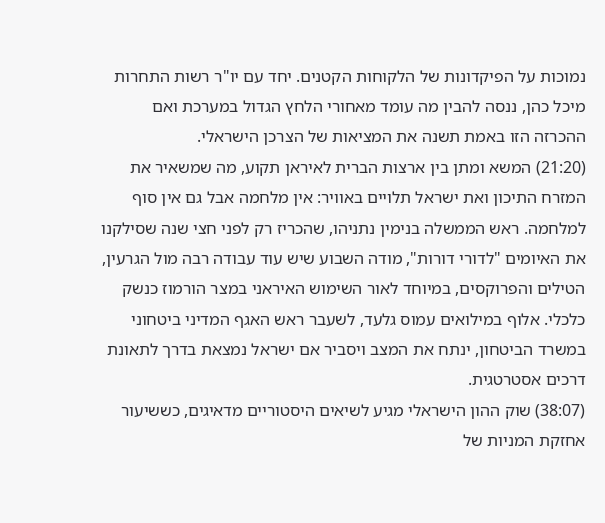נמוכות על הפיקדונות של הלקוחות הקטנים. יחד עם יו"ר רשות התחרות מיכל כהן, ננסה להבין מה עומד מאחורי הלחץ הגדול במערכת ואם ההכרזה הזו באמת תשנה את המציאות של הצרכן הישראלי.
(21:20) המשא ומתן בין ארצות הברית לאיראן תקוע, מה שמשאיר את המזרח התיכון ואת ישראל תלויים באוויר: אין מלחמה אבל גם אין סוף למלחמה. ראש הממשלה בנימין נתניהו, שהכריז רק לפני חצי שנה שסילקנו את האיומים "לדורי דורות", מודה השבוע שיש עוד עבודה רבה מול הגרעין, הטילים והפרוקסים, במיוחד לאור השימוש האיראני במצר הורמוז כנשק כלכלי. אלוף במילואים עמוס גלעד, לשעבר ראש האגף המדיני ביטחוני במשרד הביטחון, ינתח את המצב ויסביר אם ישראל נמצאת בדרך לתאונת דרכים אסטרטגית.
(38:07) שוק ההון הישראלי מגיע לשיאים היסטוריים מדאיגים, כששיעור אחזקת המניות של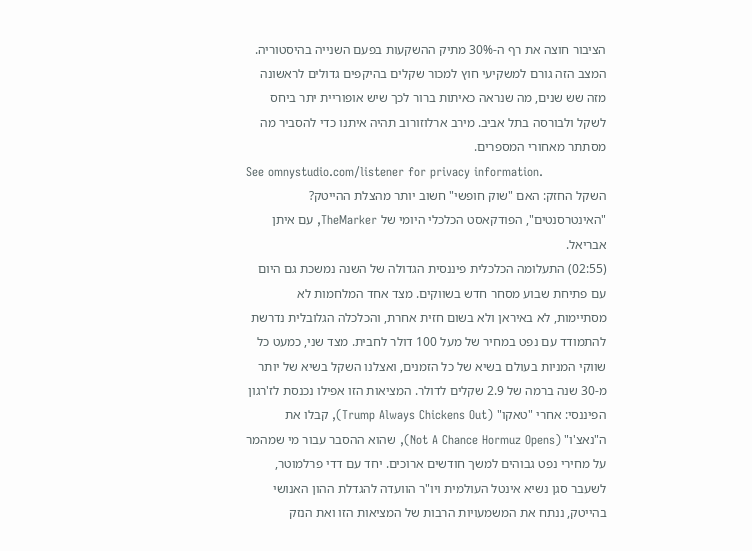הציבור חוצה את רף ה-30% מתיק ההשקעות בפעם השנייה בהיסטוריה. המצב הזה גורם למשקיעי חוץ למכור שקלים בהיקפים גדולים לראשונה מזה שש שנים, מה שנראה כאיתות ברור לכך שיש אופוריית יתר ביחס לשקל ולבורסה בתל אביב. מירב ארלוזורוב תהיה איתנו כדי להסביר מה מסתתר מאחורי המספרים.
See omnystudio.com/listener for privacy information.
השקל החזק: האם "שוק חופשי" חשוב יותר מהצלת ההייטק?
"האינטרסנטים", הפודקאסט הכלכלי היומי של TheMarker, עם איתן אבריאל.
(02:55) התעלומה הכלכלית פיננסית הגדולה של השנה נמשכת גם היום עם פתיחת שבוע מסחר חדש בשווקים. מצד אחד המלחמות לא מסתיימות, לא באיראן ולא בשום חזית אחרת, והכלכלה הגלובלית נדרשת להתמודד עם נפט במחיר של מעל 100 דולר לחבית. מצד שני, כמעט כל שווקי המניות בעולם בשיא של כל הזמנים, ואצלנו השקל בשיא של יותר מ-30 שנה ברמה של 2.9 שקלים לדולר. המציאות הזו אפילו נכנסת לז'רגון הפיננסי: אחרי "טאקו" (Trump Always Chickens Out), קבלו את ה"נאצ'ו" (Not A Chance Hormuz Opens), שהוא ההסבר עבור מי שמהמר על מחירי נפט גבוהים למשך חודשים ארוכים. יחד עם דדי פרלמוטר, לשעבר סגן נשיא אינטל העולמית ויו"ר הוועדה להגדלת ההון האנושי בהייטק, ננתח את המשמעויות הרבות של המציאות הזו ואת הנזק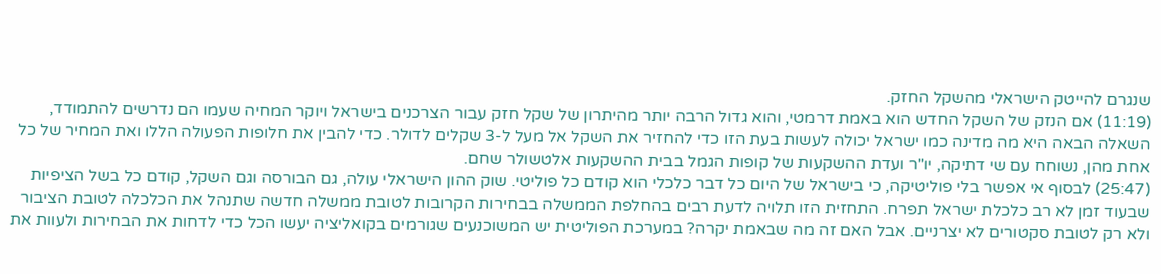שנגרם להייטק הישראלי מהשקל החזק.
(11:19) אם הנזק של השקל החדש הוא באמת דרמטי, והוא גדול הרבה יותר מהיתרון של שקל חזק עבור הצרכנים בישראל ויוקר המחיה שעמו הם נדרשים להתמודד, השאלה הבאה היא מה מדינה כמו ישראל יכולה לעשות בעת הזו כדי להחזיר את השקל אל מעל ל-3 שקלים לדולר. כדי להבין את חלופות הפעולה הללו ואת המחיר של כל אחת מהן, נשוחח עם שי דתיקה, יו"ר ועדת ההשקעות של קופות הגמל בבית ההשקעות אלטשולר שחם.
(25:47) לבסוף אי אפשר בלי פוליטיקה, כי בישראל של היום כל דבר כלכלי הוא קודם כל פוליטי. שוק ההון הישראלי עולה, גם הבורסה וגם השקל, קודם כל בשל הציפיות שבעוד זמן לא רב כלכלת ישראל תפרח. התחזית הזו תלויה לדעת רבים בהחלפת הממשלה בבחירות הקרובות לטובת ממשלה חדשה שתנהל את הכלכלה לטובת הציבור ולא רק לטובת סקטורים לא יצרניים. אבל האם זה מה שבאמת יקרה? במערכת הפוליטית יש המשוכנעים שגורמים בקואליציה יעשו הכל כדי לדחות את הבחירות ולעוות את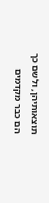תוצאותיהן, ולשם כך הם כבר מקדמים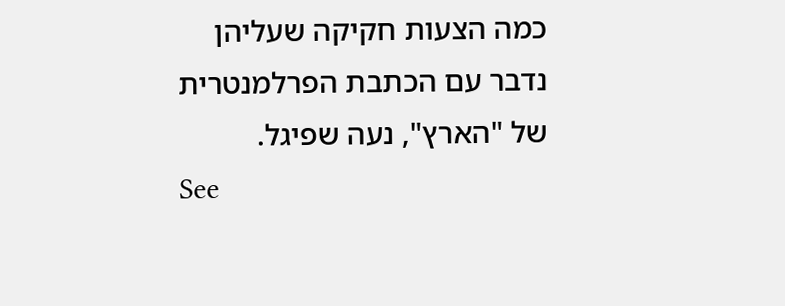כמה הצעות חקיקה שעליהן נדבר עם הכתבת הפרלמנטרית של "הארץ", נעה שפיגל.
See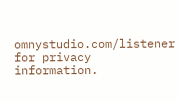omnystudio.com/listener for privacy information.